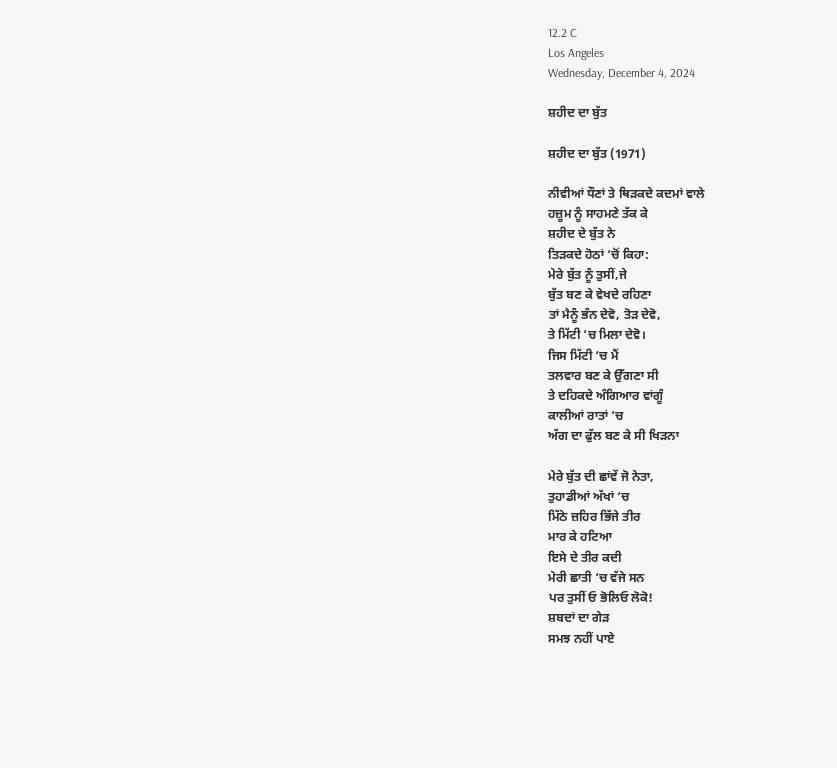12.2 C
Los Angeles
Wednesday, December 4, 2024

ਸ਼ਹੀਦ ਦਾ ਬੁੱਤ

ਸ਼ਹੀਦ ਦਾ ਬੁੱਤ (1971)

ਨੀਵੀਆਂ ਧੌਣਾਂ ਤੇ ਥਿੜਕਦੇ ਕਦਮਾਂ ਵਾਲੇ
ਹਜ਼ੂਮ ਨੂੰ ਸਾਹਮਣੇ ਤੱਕ ਕੇ
ਸ਼ਹੀਦ ਦੇ ਬੁੱਤ ਨੇ
ਤਿੜਕਦੇ ਹੋਠਾਂ ‘ਚੋਂ ਕਿਹਾ:
ਮੇਰੇ ਬੁੱਤ ਨੂੰ ਤੁਸੀਂ,ਜੇ
ਬੁੱਤ ਬਣ ਕੇ ਵੇਖਦੇ ਰਹਿਣਾ
ਤਾਂ ਮੈਨੂੰ ਭੰਨ ਦੇਵੋ, ਤੋੜ ਦੇਵੋ,
ਤੇ ਮਿੱਟੀ ‘ਚ ਮਿਲਾ ਦੇਵੋ।
ਜਿਸ ਮਿੱਟੀ ‘ਚ ਮੈਂ
ਤਲਵਾਰ ਬਣ ਕੇ ਉੱਗਣਾ ਸੀ
ਤੇ ਦਹਿਕਦੇ ਅੰਗਿਆਰ ਵਾਂਗੂੰ
ਕਾਲੀਆਂ ਰਾਤਾਂ ‘ਚ
ਅੱਗ ਦਾ ਫੁੱਲ ਬਣ ਕੇ ਸੀ ਖਿੜਨਾ

ਮੇਰੇ ਬੁੱਤ ਦੀ ਛਾਂਵੇਂ ਜੋ ਨੇਤਾ,
ਤੁਹਾਡੀਆਂ ਅੱਖਾਂ ‘ਚ
ਮਿੱਠੇ ਜ਼ਹਿਰ ਭਿੱਜੇ ਤੀਰ
ਮਾਰ ਕੇ ਹਟਿਆ
ਇਸੇ ਦੇ ਤੀਰ ਕਦੀ
ਮੇਰੀ ਛਾਤੀ ‘ਚ ਵੱਜੇ ਸਨ
ਪਰ ਤੁਸੀਂ ਓ ਭੋਲਿਓ ਲੋਕੋ!
ਸ਼ਬਦਾਂ ਦਾ ਗੇੜ
ਸਮਝ ਨਹੀਂ ਪਾਏ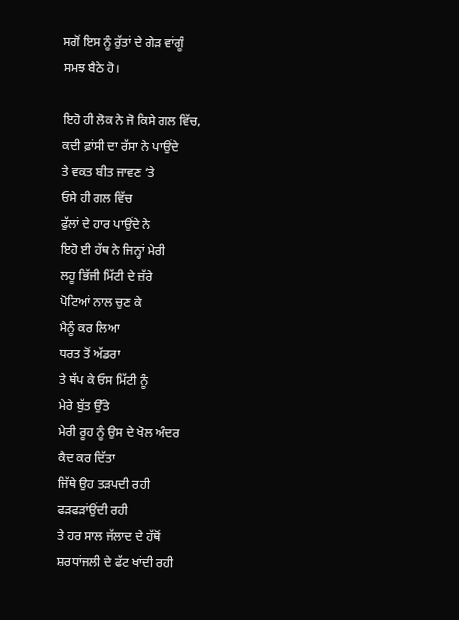ਸਗੋਂ ਇਸ ਨੂੰ ਰੁੱਤਾਂ ਦੇ ਗੇੜ ਵਾਂਗੂੰ
ਸਮਝ ਬੈਠੇ ਹੋ।

ਇਹੋ ਹੀ ਲੋਕ ਨੇ ਜੋ ਕਿਸੇ ਗਲ ਵਿੱਚ,
ਕਦੀ ਫ਼ਾਂਸੀ ਦਾ ਰੱਸਾ ਨੇ ਪਾਉਂਦੇ
ਤੇ ਵਕਤ ਬੀਤ ਜਾਵਣ ‘ਤੇ
ਓਸੇ ਹੀ ਗਲ ਵਿੱਚ
ਫੁੱਲਾਂ ਦੇ ਹਾਰ ਪਾਉਂਦੇ ਨੇ
ਇਹੋ ਈ ਹੱਥ ਨੇ ਜਿਨ੍ਹਾਂ ਮੇਰੀ
ਲਹੂ ਭਿੱਜੀ ਮਿੱਟੀ ਦੇ ਜ਼ੱਰੇ
ਪੋਟਿਆਂ ਨਾਲ ਚੁਣ ਕੇ
ਮੈਨੂੰ ਕਰ ਲਿਆ
ਧਰਤ ਤੋਂ ਅੱਡਰਾ
ਤੇ ਥੱਪ ਕੇ ਓਸ ਮਿੱਟੀ ਨੂੰ
ਮੇਰੇ ਬੁੱਤ ਉੱਤੇ
ਮੇਰੀ ਰੂਹ ਨੂੰ ਉਸ ਦੇ ਖੋਲ ਅੰਦਰ
ਕੈਦ ਕਰ ਦਿੱਤਾ
ਜਿੱਥੇ ਉਹ ਤੜਪਦੀ ਰਹੀ
ਫੜਫੜਾਂਉਂਦੀ ਰਹੀ
ਤੇ ਹਰ ਸਾਲ ਜੱਲਾਦ ਦੇ ਹੱਥੋਂ
ਸ਼ਰਧਾਂਜਲੀ ਦੇ ਫੱਟ ਖਾਂਦੀ ਰਹੀ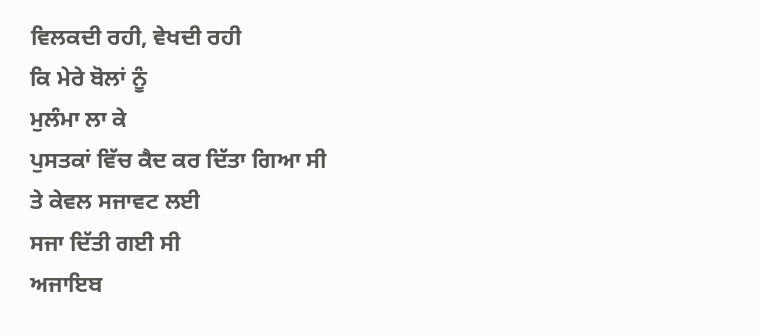ਵਿਲਕਦੀ ਰਹੀ, ਵੇਖਦੀ ਰਹੀ
ਕਿ ਮੇਰੇ ਬੋਲਾਂ ਨੂੰ
ਮੁਲੰਮਾ ਲਾ ਕੇ
ਪੁਸਤਕਾਂ ਵਿੱਚ ਕੈਦ ਕਰ ਦਿੱਤਾ ਗਿਆ ਸੀ
ਤੇ ਕੇਵਲ ਸਜਾਵਟ ਲਈ
ਸਜਾ ਦਿੱਤੀ ਗਈ ਸੀ
ਅਜਾਇਬ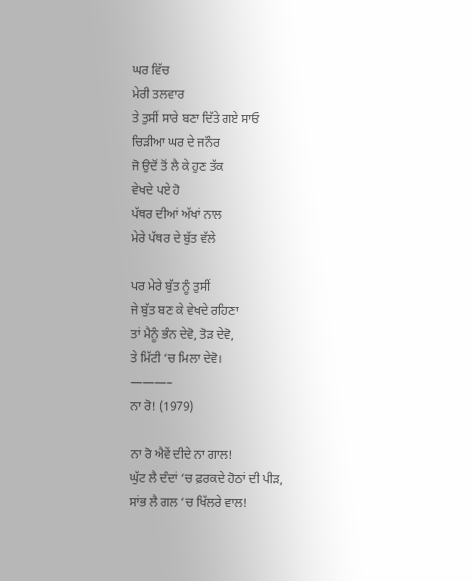ਘਰ ਵਿੱਚ
ਮੇਰੀ ਤਲਵਾਰ
ਤੇ ਤੁਸੀਂ ਸਾਰੇ ਬਣਾ ਦਿੱਤੇ ਗਏ ਸਾਓ
ਚਿੜੀਆ ਘਰ ਦੇ ਜਨੌਰ
ਜੋ ਉਦੋਂ ਤੋਂ ਲੈ ਕੇ ਹੁਣ ਤੱਕ
ਵੇਖਦੇ ਪਏ ਹੋ
ਪੱਥਰ ਦੀਆਂ ਅੱਖਾਂ ਨਾਲ
ਮੇਰੇ ਪੱਥਰ ਦੇ ਬੁੱਤ ਵੱਲੇ

ਪਰ ਮੇਰੇ ਬੁੱਤ ਨੂੰ ਤੁਸੀਂ
ਜੇ ਬੁੱਤ ਬਣ ਕੇ ਵੇਖਦੇ ਰਹਿਣਾ
ਤਾਂ ਮੈਨੂੰ ਭੰਨ ਦੇਵੋ, ਤੋੜ ਦੇਵੋ,
ਤੇ ਮਿੱਟੀ ‘ਚ ਮਿਲਾ ਦੇਵੋ।
———–
ਨਾ ਰੋ! (1979)

ਨਾ ਰੋ ਐਵੇਂ ਦੀਦੇ ਨਾ ਗਾਲ!
ਘੁੱਟ ਲੈ ਦੰਦਾਂ ‘ਚ ਫ਼ਰਕਦੇ ਹੋਠਾਂ ਦੀ ਪੀੜ,
ਸਾਂਭ ਲੈ ਗਲ ‘ਚ ਖਿੱਲਰੇ ਵਾਲ!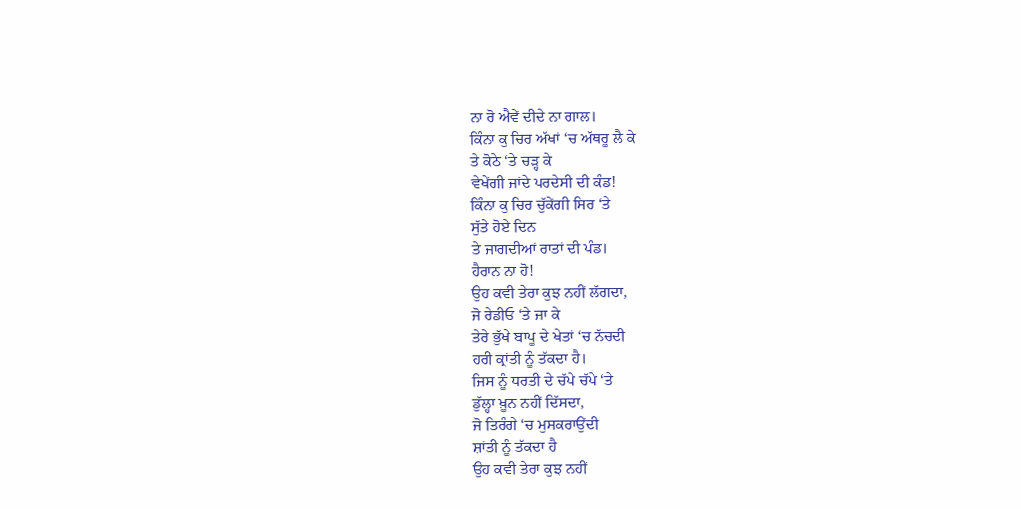ਨਾ ਰੋ ਐਵੇਂ ਦੀਦੇ ਨਾ ਗਾਲ।
ਕਿੰਨਾ ਕੁ ਚਿਰ ਅੱਖਾਂ ‘ਚ ਅੱਥਰੂ ਲੈ ਕੇ
ਤੇ ਕੋਠੇ ‘ਤੇ ਚੜ੍ਹ ਕੇ
ਵੇਖੇਂਗੀ ਜਾਂਦੇ ਪਰਦੇਸੀ ਦੀ ਕੰਡ!
ਕਿੰਨਾ ਕੁ ਚਿਰ ਚੁੱਕੇਂਗੀ ਸਿਰ ‘ਤੇ
ਸੁੱਤੇ ਹੋਏ ਦਿਨ
ਤੇ ਜਾਗਦੀਆਂ ਰਾਤਾਂ ਦੀ ਪੰਡ।
ਹੈਰਾਨ ਨਾ ਹੋ!
ਉਹ ਕਵੀ ਤੇਰਾ ਕੁਝ ਨਹੀਂ ਲੱਗਦਾ,
ਜੋ ਰੇਡੀਓ ‘ਤੇ ਜਾ ਕੇ
ਤੇਰੇ ਭੁੱਖੇ ਬਾਪੂ ਦੇ ਖੇਤਾਂ ‘ਚ ਨੱਚਦੀ
ਹਰੀ ਕ੍ਰਾਂਤੀ ਨੂੰ ਤੱਕਦਾ ਹੈ।
ਜਿਸ ਨੂੰ ਧਰਤੀ ਦੇ ਚੱਪੇ ਚੱਪੇ ‘ਤੇ
ਡੁੱਲ੍ਹਾ ਖ਼ੂਨ ਨਹੀਂ ਦਿੱਸਦਾ,
ਜੋ ਤਿਰੰਗੇ ‘ਚ ਮੁਸਕਰਾਉਂਦੀ
ਸ਼ਾਂਤੀ ਨੂੰ ਤੱਕਦਾ ਹੈ
ਉਹ ਕਵੀ ਤੇਰਾ ਕੁਝ ਨਹੀਂ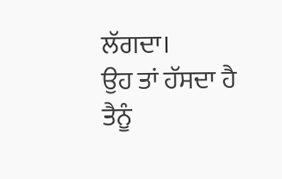ਲੱਗਦਾ।
ਉਹ ਤਾਂ ਹੱਸਦਾ ਹੈ
ਤੈਨੂੰ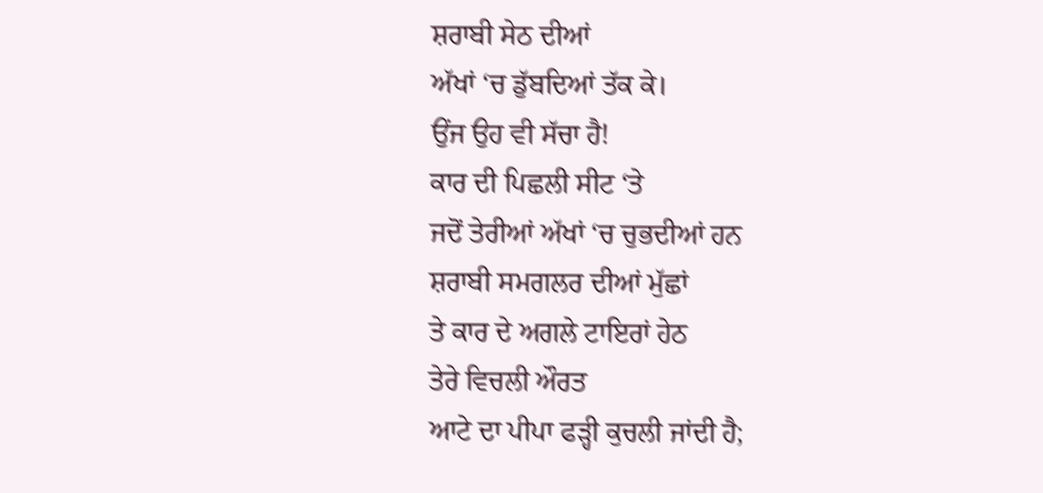ਸ਼ਰਾਬੀ ਸੇਠ ਦੀਆਂ
ਅੱਖਾਂ ‘ਚ ਡੁੱਬਦਿਆਂ ਤੱਕ ਕੇ।
ਉਂਜ ਉਹ ਵੀ ਸੱਚਾ ਹੈ!
ਕਾਰ ਦੀ ਪਿਛਲੀ ਸੀਟ ‘ਤੇ
ਜਦੋਂ ਤੇਰੀਆਂ ਅੱਖਾਂ ‘ਚ ਚੁਭਦੀਆਂ ਹਨ
ਸ਼ਰਾਬੀ ਸਮਗਲਰ ਦੀਆਂ ਮੁੱਛਾਂ
ਤੇ ਕਾਰ ਦੇ ਅਗਲੇ ਟਾਇਰਾਂ ਹੇਠ
ਤੇਰੇ ਵਿਚਲੀ ਔਰਤ
ਆਟੇ ਦਾ ਪੀਪਾ ਫੜ੍ਹੀ ਕੁਚਲੀ ਜਾਂਦੀ ਹੈ;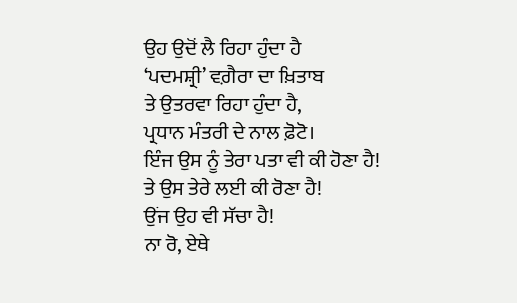ਉਹ ਉਦੋਂ ਲੈ ਰਿਹਾ ਹੁੰਦਾ ਹੈ
‘ਪਦਮਸ਼੍ਰੀ’ ਵਗ਼ੈਰਾ ਦਾ ਖ਼ਿਤਾਬ
ਤੇ ਉਤਰਵਾ ਰਿਹਾ ਹੁੰਦਾ ਹੈ,
ਪ੍ਰਧਾਨ ਮੰਤਰੀ ਦੇ ਨਾਲ ਫ਼ੋਟੋ।
ਇੰਜ ਉਸ ਨੂੰ ਤੇਰਾ ਪਤਾ ਵੀ ਕੀ ਹੋਣਾ ਹੈ!
ਤੇ ਉਸ ਤੇਰੇ ਲਈ ਕੀ ਰੋਣਾ ਹੈ!
ਉਂਜ ਉਹ ਵੀ ਸੱਚਾ ਹੈ!
ਨਾ ਰੋ, ਏਥੇ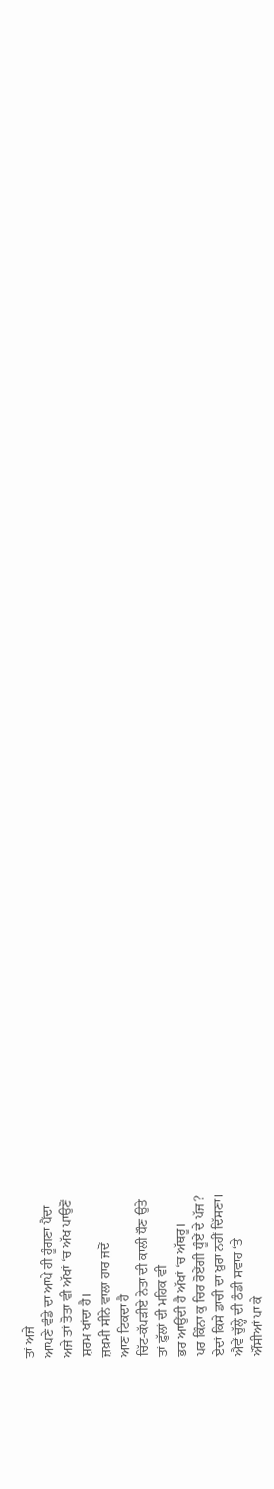ਤਾਂ ਅਜੇ
ਆਪਣੇ ਵੰਡੇ ਦਾ ਆਪੇ ਹੀ ਹੂੰਗਣਾ ਪੈਂਦਾ
ਅਜੇ ਤਾਂ ਤੋਤਾ ਵੀ ਅੱਖਾਂ ‘ਚ ਅੱਖ ਪਾਉਣੋਂ
ਸ਼ਰਮ ਖਾਂਦਾ ਹੈ।
ਜ਼ਖ਼ਮੀ ਸੀਨੇ ਵਾਲਾ ਹਾਰ ਜਦੋਂ
ਆਣ ਟਿਕਦਾ ਹੈ
ਚਿੱਟ-ਕੱਪੜੀਏ ਨੇਤਾ ਦੀ ਕਾਲੀ ਧੌਣ ਉਤੇ
ਤਾਂ ਫ਼ੁੱਲਾਂ ਦੀ ਮਹਿਕ ਵੀ
ਭਰ ਆਉਂਦੀ ਹੈ ਅੱਖਾਂ ‘ਚ ਅੱਥਰੂ।
ਪਰ ਕਿੰਨਾ ਕੁ ਚਿਰ ਰੋਏਂਗੀ ਧੂੰਏਂ ਦੇ ਪੱਜ?
ਏਦਾਂ ਕਿਸੇ ਡਾਚੀ ਦਾ ਖ਼ੁਰਾ ਨਹੀਂ ਦਿੱਸਣਾ।
ਐਵੇਂ ਚੁੱਲ੍ਹੇ ਦੀ ਠੰਡੀ ਸਵਾਹ ‘ਤੇ
ਔਂਸੀਆਂ ਪਾ ਕੇ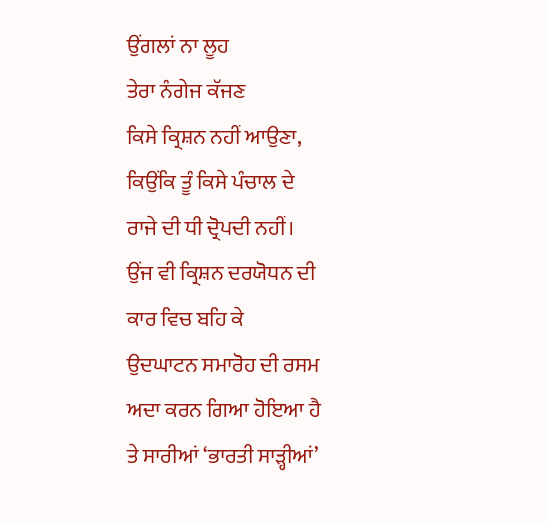ਉਂਗਲਾਂ ਨਾ ਲੂਹ
ਤੇਰਾ ਨੰਗੇਜ ਕੱਜਣ
ਕਿਸੇ ਕ੍ਰਿਸ਼ਨ ਨਹੀਂ ਆਉਣਾ,
ਕਿਉਂਕਿ ਤੂੰ ਕਿਸੇ ਪੰਚਾਲ ਦੇ
ਰਾਜੇ ਦੀ ਧੀ ਦ੍ਰੋਪਦੀ ਨਹੀਂ।
ਉਂਜ ਵੀ ਕ੍ਰਿਸ਼ਨ ਦਰਯੋਧਨ ਦੀ
ਕਾਰ ਵਿਚ ਬਹਿ ਕੇ
ਉਦਘਾਟਨ ਸਮਾਰੋਹ ਦੀ ਰਸਮ
ਅਦਾ ਕਰਨ ਗਿਆ ਹੋਇਆ ਹੈ
ਤੇ ਸਾਰੀਆਂ ‘ਭਾਰਤੀ ਸਾੜ੍ਹੀਆਂ’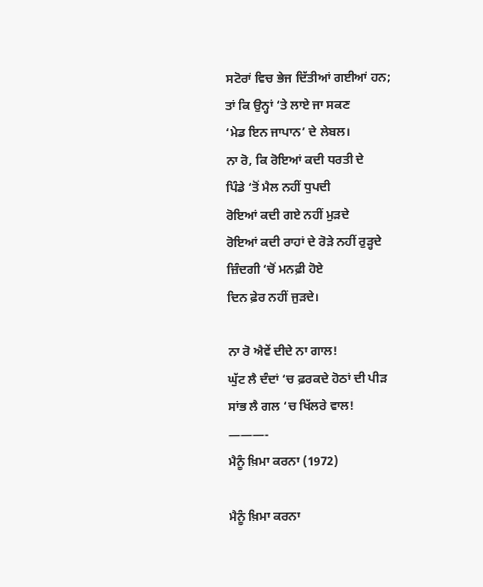ਸਟੋਰਾਂ ਵਿਚ ਭੇਜ ਦਿੱਤੀਆਂ ਗਈਆਂ ਹਨ;
ਤਾਂ ਕਿ ਉਨ੍ਹਾਂ ‘ਤੇ ਲਾਏ ਜਾ ਸਕਣ
‘ਮੇਡ ਇਨ ਜਾਪਾਨ’ ਦੇ ਲੇਬਲ।
ਨਾ ਰੋ, ਕਿ ਰੋਇਆਂ ਕਦੀ ਧਰਤੀ ਦੇ
ਪਿੰਡੇ ‘ਤੋਂ ਮੈਲ ਨਹੀਂ ਧੁਪਦੀ
ਰੋਇਆਂ ਕਦੀ ਗਏ ਨਹੀਂ ਮੁੜਦੇ
ਰੋਇਆਂ ਕਦੀ ਰਾਹਾਂ ਦੇ ਰੋੜੇ ਨਹੀਂ ਰੁੜ੍ਹਦੇ
ਜ਼ਿੰਦਗੀ ‘ਚੋਂ ਮਨਫ਼ੀ ਹੋਏ
ਦਿਨ ਫ਼ੇਰ ਨਹੀਂ ਜੁੜਦੇ।

ਨਾ ਰੋ ਐਵੇਂ ਦੀਦੇ ਨਾ ਗਾਲ!
ਘੁੱਟ ਲੈ ਦੰਦਾਂ ‘ਚ ਫ਼ਰਕਦੇ ਹੋਠਾਂ ਦੀ ਪੀੜ
ਸਾਂਭ ਲੈ ਗਲ ‘ਚ ਖਿੱਲਰੇ ਵਾਲ!
———-
ਮੈਨੂੰ ਖ਼ਿਮਾ ਕਰਨਾ (1972)

ਮੈਨੂੰ ਖ਼ਿਮਾ ਕਰਨਾ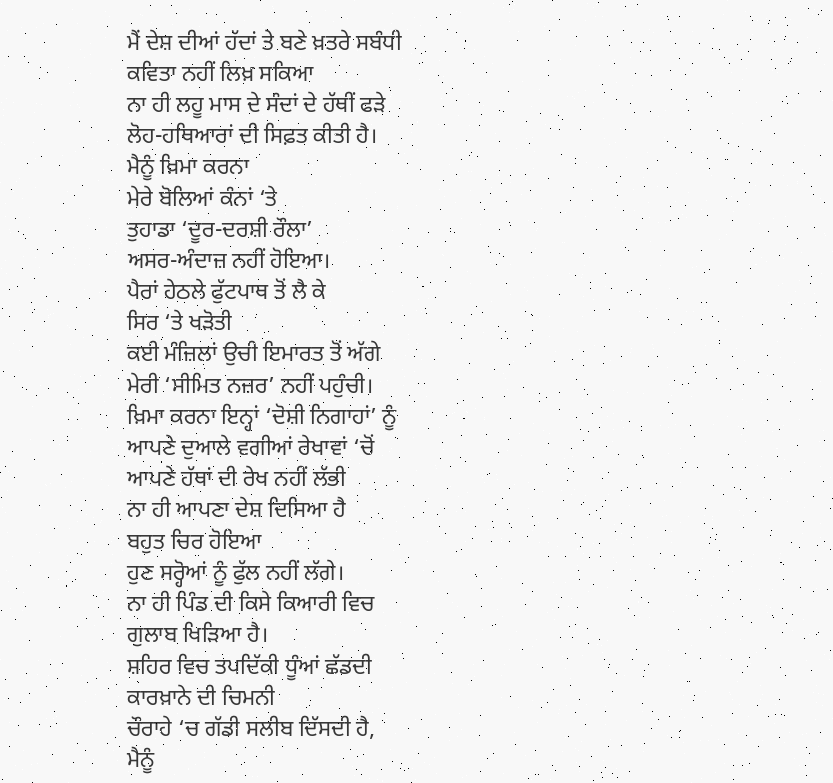ਮੈਂ ਦੇਸ਼ ਦੀਆਂ ਹੱਦਾਂ ਤੇ ਬਣੇ ਖ਼ਤਰੇ ਸਬੰਧੀ
ਕਵਿਤਾ ਨਹੀਂ ਲਿਖ਼ ਸਕਿਆ
ਨਾ ਹੀ ਲਹੂ ਮਾਸ ਦੇ ਸੰਦਾਂ ਦੇ ਹੱਥੀਂ ਫੜੇ
ਲੋਹ-ਹਥਿਆਰਾਂ ਦੀ ਸਿਫ਼ਤ ਕੀਤੀ ਹੈ।
ਮੈਨੂੰ ਖ਼ਿਮਾ ਕਰਨਾ
ਮੇਰੇ ਬੋਲਿਆਂ ਕੰਨਾਂ ‘ਤੇ
ਤੁਹਾਡਾ ‘ਦੂਰ-ਦਰਸ਼ੀ ਰੌਲਾ’
ਅਸਰ-ਅੰਦਾਜ਼ ਨਹੀਂ ਹੋਇਆ।
ਪੈਰਾਂ ਹੇਠਲੇ ਫੁੱਟਪਾਥ ਤੋਂ ਲੈ ਕੇ
ਸਿਰ ‘ਤੇ ਖੜੋਤੀ
ਕਈ ਮੰਜ਼ਿਲਾਂ ਉਚੀ ਇਮਾਰਤ ਤੋਂ ਅੱਗੇ
ਮੇਰੀ ‘ਸੀਮਿਤ ਨਜ਼ਰ’ ਨਹੀਂ ਪਹੁੰਚੀ।
ਖ਼ਿਮਾ ਕਰਨਾ ਇਨ੍ਹਾਂ ‘ਦੋਸ਼ੀ ਨਿਗਾਹਾਂ’ ਨੂੰ
ਆਪਣੇ ਦੁਆਲੇ ਵਗੀਆਂ ਰੇਖਾਵਾਂ ‘ਚੋਂ
ਆਪਣੇ ਹੱਥਾਂ ਦੀ ਰੇਖ ਨਹੀਂ ਲੱਭੀ
ਨਾ ਹੀ ਆਪਣਾ ਦੇਸ਼ ਦਿਸਿਆ ਹੈ
ਬਹੁਤ ਚਿਰ ਹੋਇਆ
ਹੁਣ ਸਰ੍ਹੋਆਂ ਨੂੰ ਫੁੱਲ ਨਹੀਂ ਲੱਗੇ।
ਨਾ ਹੀ ਪਿੰਡ ਦੀ ਕਿਸੇ ਕਿਆਰੀ ਵਿਚ
ਗੁਲਾਬ ਖਿੜਿਆ ਹੈ।
ਸ਼ਹਿਰ ਵਿਚ ਤਪਦਿੱਕੀ ਧੂੰਆਂ ਛੱਡਦੀ
ਕਾਰਖ਼ਾਨੇ ਦੀ ਚਿਮਨੀ
ਚੌਰਾਹੇ ‘ਚ ਗੱਡੀ ਸਲੀਬ ਦਿੱਸਦੀ ਹੈ,
ਮੈਨੂੰ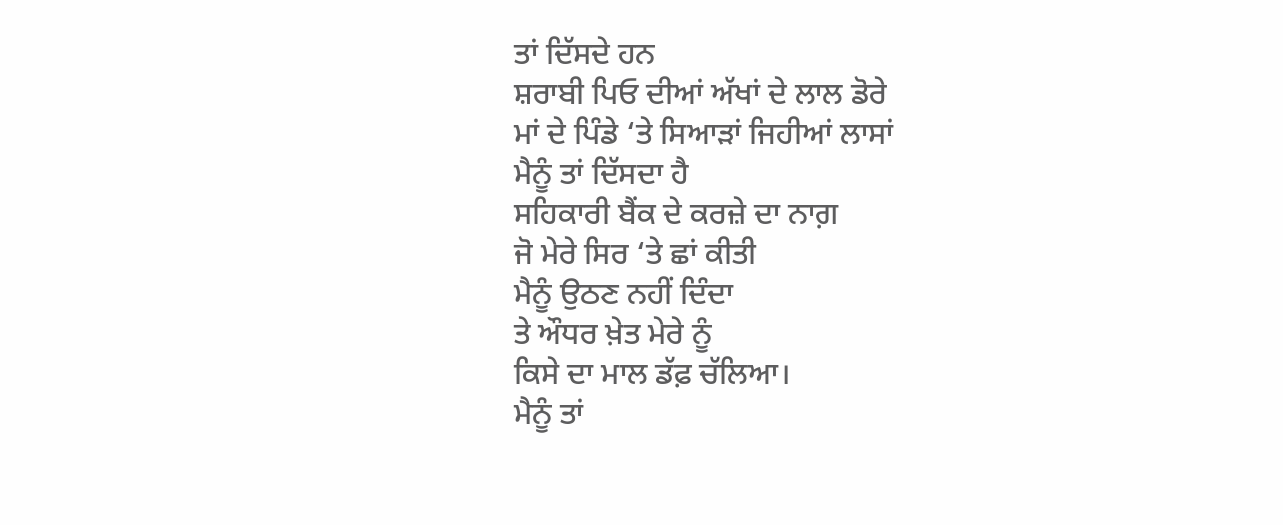ਤਾਂ ਦਿੱਸਦੇ ਹਨ
ਸ਼ਰਾਬੀ ਪਿਓ ਦੀਆਂ ਅੱਖਾਂ ਦੇ ਲਾਲ ਡੋਰੇ
ਮਾਂ ਦੇ ਪਿੰਡੇ ‘ਤੇ ਸਿਆੜਾਂ ਜਿਹੀਆਂ ਲਾਸਾਂ
ਮੈਨੂੰ ਤਾਂ ਦਿੱਸਦਾ ਹੈ
ਸਹਿਕਾਰੀ ਬੈਂਕ ਦੇ ਕਰਜ਼ੇ ਦਾ ਨਾਗ਼
ਜੋ ਮੇਰੇ ਸਿਰ ‘ਤੇ ਛਾਂ ਕੀਤੀ
ਮੈਨੂੰ ਉਠਣ ਨਹੀਂ ਦਿੰਦਾ
ਤੇ ਔਧਰ ਖ਼ੇਤ ਮੇਰੇ ਨੂੰ
ਕਿਸੇ ਦਾ ਮਾਲ ਡੱਫ਼ ਚੱਲਿਆ।
ਮੈਨੂੰ ਤਾਂ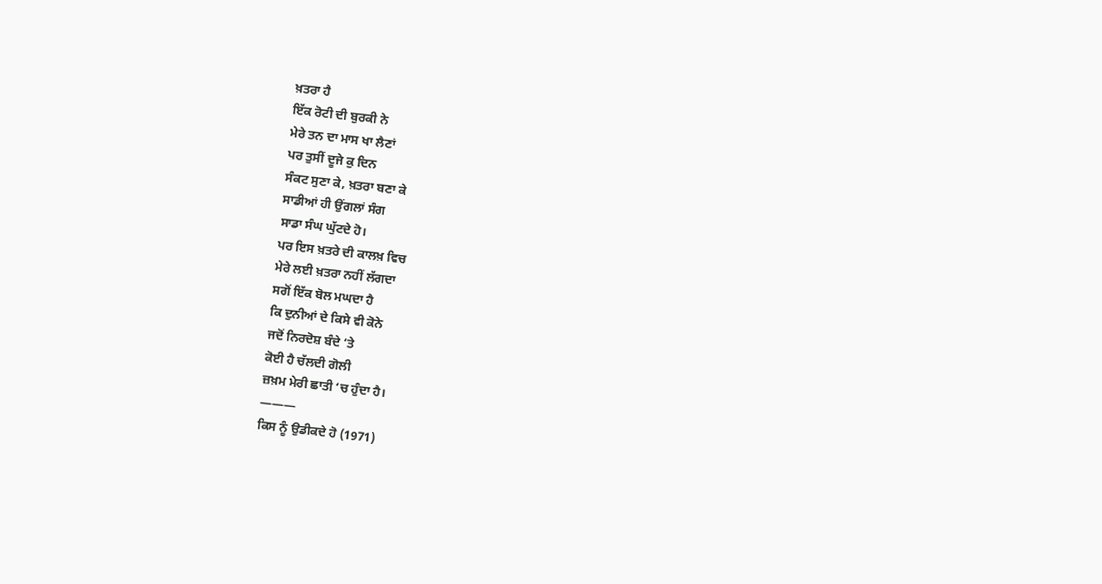ਖ਼ਤਰਾ ਹੈ
ਇੱਕ ਰੋਟੀ ਦੀ ਬੁਰਕੀ ਨੇ
ਮੇਰੇ ਤਨ ਦਾ ਮਾਸ ਖਾ ਲੈਣਾਂ
ਪਰ ਤੁਸੀਂ ਦੂਜੇ ਕੁ ਦਿਨ
ਸੰਕਟ ਸੁਣਾ ਕੇ, ਖ਼ਤਰਾ ਬਣਾ ਕੇ
ਸਾਡੀਆਂ ਹੀ ਉਂਗਲਾਂ ਸੰਗ
ਸਾਡਾ ਸੰਘ ਘੁੱਟਦੇ ਹੋ।
ਪਰ ਇਸ ਖ਼ਤਰੇ ਦੀ ਕਾਲਖ਼ ਵਿਚ
ਮੇਰੇ ਲਈ ਖ਼ਤਰਾ ਨਹੀਂ ਲੱਗਦਾ
ਸਗੋਂ ਇੱਕ ਬੋਲ ਮਘਦਾ ਹੈ
ਕਿ ਦੁਨੀਆਂ ਦੇ ਕਿਸੇ ਵੀ ਕੋਨੇ
ਜਦੋਂ ਨਿਰਦੋਸ਼ ਬੰਦੇ ‘ਤੇ
ਕੋਈ ਹੈ ਚੱਲਦੀ ਗੋਲੀ
ਜ਼ਖ਼ਮ ਮੇਰੀ ਛਾਤੀ ‘ਚ ਹੁੰਦਾ ਹੈ।
———
ਕਿਸ ਨੂੰ ਉਡੀਕਦੇ ਹੋ (1971)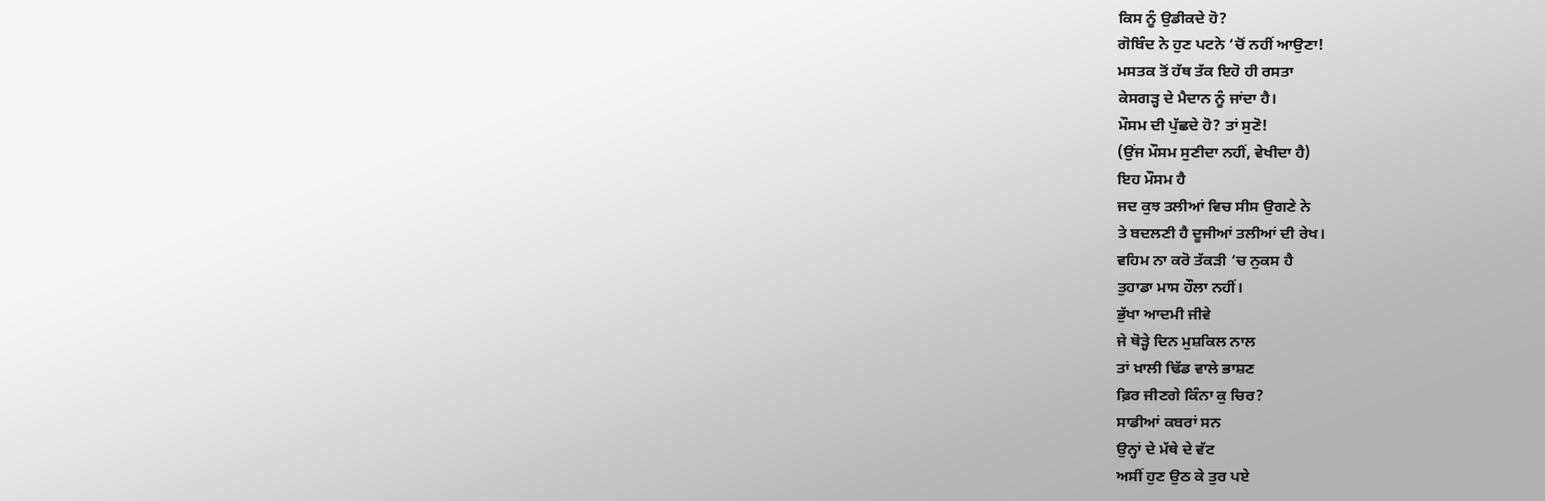ਕਿਸ ਨੂੰ ਉਡੀਕਦੇ ਹੋ?
ਗੋਬਿੰਦ ਨੇ ਹੁਣ ਪਟਨੇ ‘ਚੋਂ ਨਹੀਂ ਆਉਣਾ!
ਮਸਤਕ ਤੋਂ ਹੱਥ ਤੱਕ ਇਹੋ ਹੀ ਰਸਤਾ
ਕੇਸਗੜ੍ਹ ਦੇ ਮੈਦਾਨ ਨੂੰ ਜਾਂਦਾ ਹੈ।
ਮੌਸਮ ਦੀ ਪੁੱਛਦੇ ਹੋ? ਤਾਂ ਸੁਣੋ!
(ਉਂਜ ਮੌਸਮ ਸੁਣੀਦਾ ਨਹੀਂ, ਵੇਖੀਦਾ ਹੈ)
ਇਹ ਮੌਸਮ ਹੈ
ਜਦ ਕੁਝ ਤਲੀਆਂ ਵਿਚ ਸੀਸ ਉਗਣੇ ਨੇ
ਤੇ ਬਦਲਣੀ ਹੈ ਦੂਜੀਆਂ ਤਲੀਆਂ ਦੀ ਰੇਖ।
ਵਹਿਮ ਨਾ ਕਰੋ ਤੱਕੜੀ ‘ਚ ਨੁਕਸ ਹੈ
ਤੁਹਾਡਾ ਮਾਸ ਹੌਲਾ ਨਹੀਂ।
ਭੁੱਖਾ ਆਦਮੀ ਜੀਵੇ
ਜੇ ਥੋੜ੍ਹੇ ਦਿਨ ਮੁਸ਼ਕਿਲ ਨਾਲ
ਤਾਂ ਖ਼ਾਲੀ ਢਿੱਡ ਵਾਲੇ ਭਾਸ਼ਣ
ਫ਼ਿਰ ਜੀਣਗੇ ਕਿੰਨਾ ਕੁ ਚਿਰ?
ਸਾਡੀਆਂ ਕਬਰਾਂ ਸਨ
ਉਨ੍ਹਾਂ ਦੇ ਮੱਥੇ ਦੇ ਵੱਟ
ਅਸੀਂ ਹੁਣ ਉਠ ਕੇ ਤੁਰ ਪਏ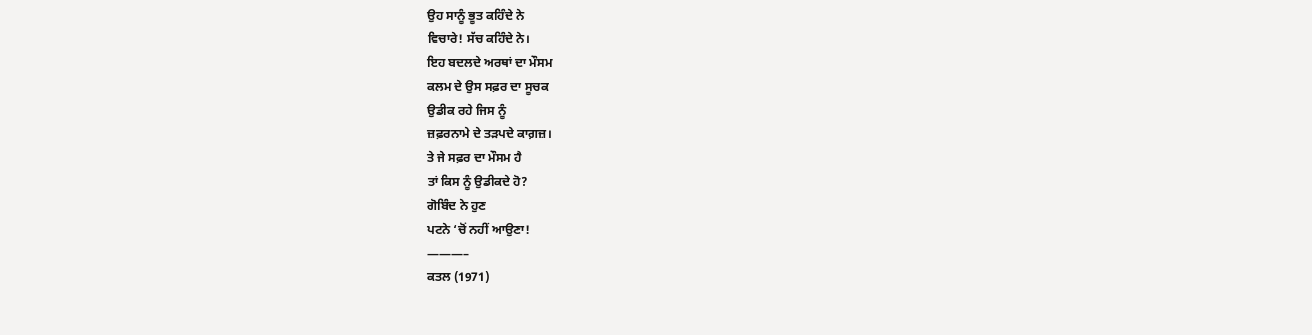ਉਹ ਸਾਨੂੰ ਭੂਤ ਕਹਿੰਦੇ ਨੇ
ਵਿਚਾਰੇ! ਸੱਚ ਕਹਿੰਦੇ ਨੇ।
ਇਹ ਬਦਲਦੇ ਅਰਥਾਂ ਦਾ ਮੌਸਮ
ਕਲਮ ਦੇ ਉਸ ਸਫ਼ਰ ਦਾ ਸੂਚਕ
ਉਡੀਕ ਰਹੇ ਜਿਸ ਨੂੰ
ਜ਼ਫ਼ਰਨਾਮੇ ਦੇ ਤੜਪਦੇ ਕਾਗ਼ਜ਼।
ਤੇ ਜੇ ਸਫ਼ਰ ਦਾ ਮੌਸਮ ਹੈ
ਤਾਂ ਕਿਸ ਨੂੰ ਉਡੀਕਦੇ ਹੋ?
ਗੋਬਿੰਦ ਨੇ ਹੁਣ
ਪਟਨੇ ‘ਚੋਂ ਨਹੀਂ ਆਉਣਾ!
———–
ਕਤਲ (1971)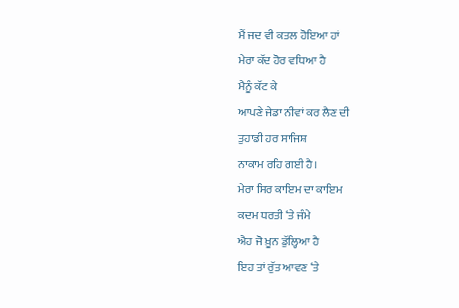ਮੈਂ ਜਦ ਵੀ ਕਤਲ ਹੋਇਆ ਹਾਂ
ਮੇਰਾ ਕੱਦ ਹੋਰ ਵਧਿਆ ਹੈ
ਮੈਨੂੰ ਕੱਟ ਕੇ
ਆਪਣੇ ਜੇਡਾ ਨੀਵਾਂ ਕਰ ਲੈਣ ਦੀ
ਤੁਹਾਡੀ ਹਰ ਸਾਜਿਸ਼
ਨਾਕਾਮ ਰਹਿ ਗਈ ਹੈ।
ਮੇਰਾ ਸਿਰ ਕਾਇਮ ਦਾ ਕਾਇਮ
ਕਦਮ ਧਰਤੀ ‘ਤੇ ਜੰਮੇ
ਐਹ ਜੋ ਖ਼ੂਨ ਡੁੱਲ੍ਹਿਆ ਹੈ
ਇਹ ਤਾਂ ਰੁੱਤ ਆਵਣ ‘ਤੇ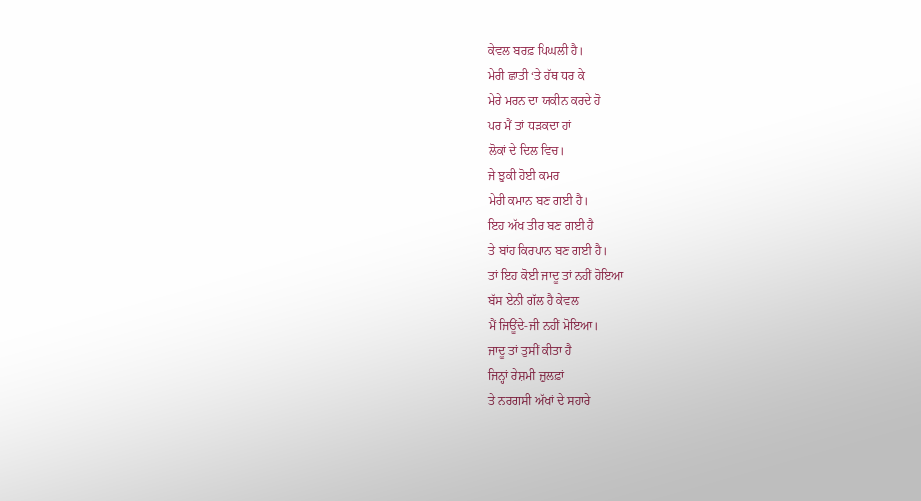ਕੇਵਲ ਬਰਫ਼ ਪਿਘਲੀ ਹੈ।
ਮੇਰੀ ਛਾਤੀ ‘ਤੇ ਹੱਥ ਧਰ ਕੇ
ਮੇਰੇ ਮਰਨ ਦਾ ਯਕੀਨ ਕਰਦੇ ਹੋ
ਪਰ ਮੈਂ ਤਾਂ ਧੜਕਦਾ ਹਾਂ
ਲੋਕਾਂ ਦੇ ਦਿਲ ਵਿਚ।
ਜੇ ਝੁਕੀ ਹੋਈ ਕਮਰ
ਮੇਰੀ ਕਮਾਨ ਬਣ ਗਈ ਹੈ।
ਇਹ ਅੱਖ ਤੀਰ ਬਣ ਗਈ ਹੈ
ਤੇ ਬਾਂਹ ਕਿਰਪਾਨ ਬਣ ਗਈ ਹੈ।
ਤਾਂ ਇਹ ਕੋਈ ਜਾਦੂ ਤਾਂ ਨਹੀਂ ਹੋਇਆ
ਬੱਸ ਏਨੀ ਗੱਲ ਹੈ ਕੇਵਲ
ਮੈਂ ਜਿਊਂਦੇ-ਜੀ ਨਹੀਂ ਮੋਇਆ।
ਜਾਦੂ ਤਾਂ ਤੁਸੀਂ ਕੀਤਾ ਹੈ
ਜਿਨ੍ਹਾਂ ਰੇਸ਼ਮੀ ਜ਼ੁਲਫ਼ਾਂ
ਤੇ ਨਰਗਸੀ ਅੱਖਾਂ ਦੇ ਸਹਾਰੇ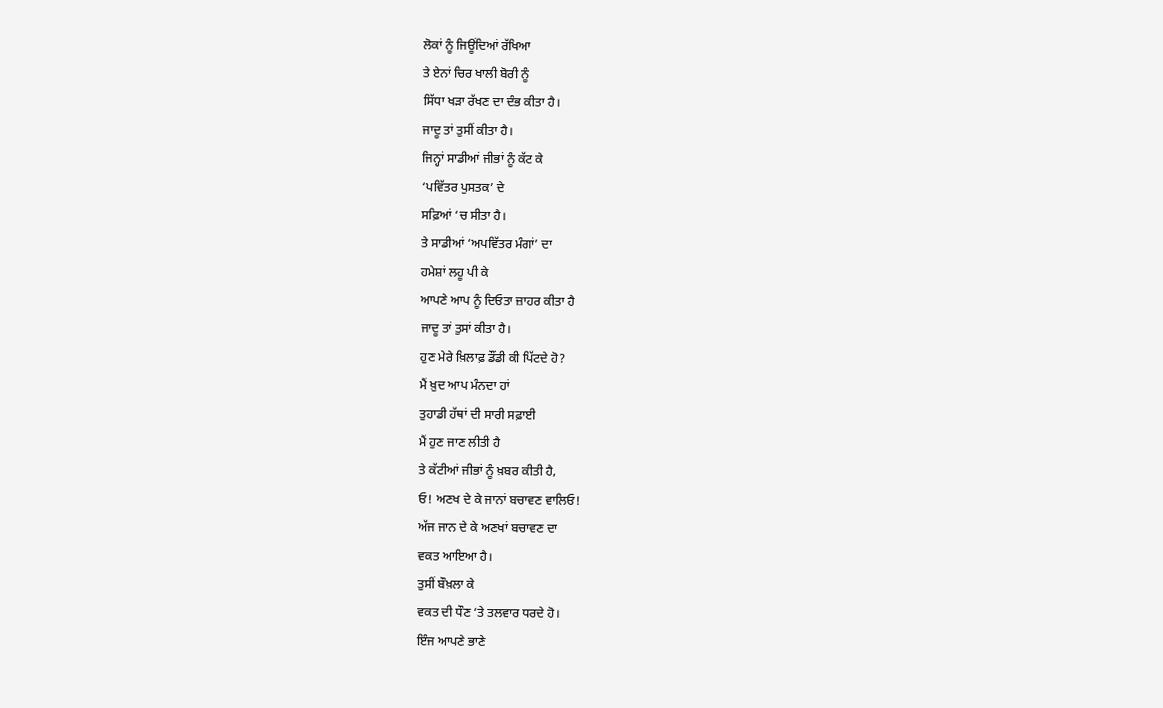ਲੋਕਾਂ ਨੂੰ ਜਿਊਂਦਿਆਂ ਰੱਖਿਆ
ਤੇ ਏਨਾਂ ਚਿਰ ਖਾਲੀ ਬੋਰੀ ਨੂੰ
ਸਿੱਧਾ ਖੜਾ ਰੱਖਣ ਦਾ ਦੰਭ ਕੀਤਾ ਹੈ।
ਜਾਦੂ ਤਾਂ ਤੁਸੀਂ ਕੀਤਾ ਹੈ।
ਜਿਨ੍ਹਾਂ ਸਾਡੀਆਂ ਜੀਭਾਂ ਨੂੰ ਕੱਟ ਕੇ
‘ਪਵਿੱਤਰ ਪੁਸਤਕ’ ਦੇ
ਸਫ਼ਿਆਂ ‘ਚ ਸੀਤਾ ਹੈ।
ਤੇ ਸਾਡੀਆਂ ‘ਅਪਵਿੱਤਰ ਮੰਗਾਂ’ ਦਾ
ਹਮੇਸ਼ਾਂ ਲਹੂ ਪੀ ਕੇ
ਆਪਣੇ ਆਪ ਨੂੰ ਦਿਓਤਾ ਜ਼ਾਹਰ ਕੀਤਾ ਹੈ
ਜਾਦੂ ਤਾਂ ਤੁਸਾਂ ਕੀਤਾ ਹੈ।
ਹੁਣ ਮੇਰੇ ਖ਼ਿਲਾਫ਼ ਡੌਂਡੀ ਕੀ ਪਿੱਟਦੇ ਹੋ?
ਮੈਂ ਖ਼ੁਦ ਆਪ ਮੰਨਦਾ ਹਾਂ
ਤੁਹਾਡੀ ਹੱਥਾਂ ਦੀ ਸਾਰੀ ਸਫ਼ਾਈ
ਮੈਂ ਹੁਣ ਜਾਣ ਲੀਤੀ ਹੈ
ਤੇ ਕੱਟੀਆਂ ਜੀਭਾਂ ਨੂੰ ਖ਼ਬਰ ਕੀਤੀ ਹੈ,
ਓ! ਅਣਖ ਦੇ ਕੇ ਜਾਨਾਂ ਬਚਾਵਣ ਵਾਲਿਓ!
ਅੱਜ ਜਾਨ ਦੇ ਕੇ ਅਣਖਾਂ ਬਚਾਵਣ ਦਾ
ਵਕਤ ਆਇਆ ਹੈ।
ਤੁਸੀਂ ਬੌਖ਼ਲਾ ਕੇ
ਵਕਤ ਦੀ ਧੌਣ ‘ਤੇ ਤਲਵਾਰ ਧਰਦੇ ਹੋ।
ਇੰਜ ਆਪਣੇ ਭਾਣੇ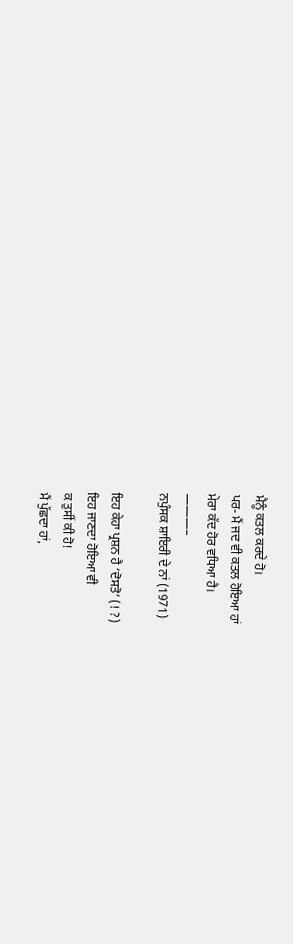ਮੈਨੂੰ ਕਤਲ ਕਰਦੇ ਹੋ।
ਪਰ- ਮੈਂ ਜਦ ਵੀ ਕਤਲ ਹੋਇਆ ਹਾਂ
ਮੇਰਾ ਕੱਦ ਹੋਰ ਵਧਿਆ ਹੈ।
———–
ਨਪੁੰਸਕ ਸ਼ਾਇਰੀ ਦੇ ਨਾਂ (1971)

ਇਹ ਕੇਹਾ ਪ੍ਰਸ਼ਨ ਹੈ ‘ਦੋਸਤੋ’ (! ?)
ਇਹ ਜਾਣਦਾ ਹੋਇਆ ਵੀ
ਕ ਤੁਸੀਂ ਕੀ ਹੋ!
ਮੈਂ ਪੁੱਛਦਾ ਹਾਂ,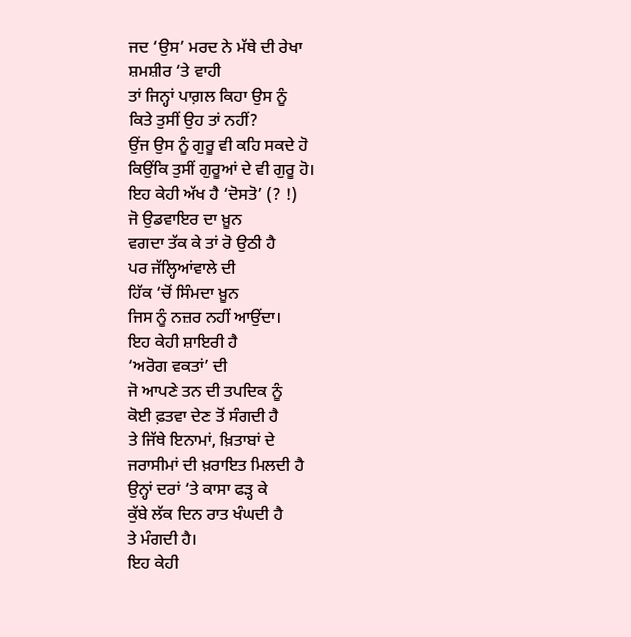ਜਦ ‘ਉਸ’ ਮਰਦ ਨੇ ਮੱਥੇ ਦੀ ਰੇਖਾ
ਸ਼ਮਸ਼ੀਰ ‘ਤੇ ਵਾਹੀ
ਤਾਂ ਜਿਨ੍ਹਾਂ ਪਾਗ਼ਲ ਕਿਹਾ ਉਸ ਨੂੰ
ਕਿਤੇ ਤੁਸੀਂ ਉਹ ਤਾਂ ਨਹੀਂ?
ਉਂਜ ਉਸ ਨੂੰ ਗੁਰੂ ਵੀ ਕਹਿ ਸਕਦੇ ਹੋ
ਕਿਉਂਕਿ ਤੁਸੀਂ ਗੁਰੂਆਂ ਦੇ ਵੀ ਗੁਰੂ ਹੋ।
ਇਹ ਕੇਹੀ ਅੱਖ ਹੈ ‘ਦੋਸਤੋ’ (? !)
ਜੋ ਉਡਵਾਇਰ ਦਾ ਖ਼ੂਨ
ਵਗਦਾ ਤੱਕ ਕੇ ਤਾਂ ਰੋ ਉਠੀ ਹੈ
ਪਰ ਜੱਲ੍ਹਿਆਂਵਾਲੇ ਦੀ
ਹਿੱਕ ‘ਚੋਂ ਸਿੰਮਦਾ ਖ਼ੂਨ
ਜਿਸ ਨੂੰ ਨਜ਼ਰ ਨਹੀਂ ਆਉਂਦਾ।
ਇਹ ਕੇਹੀ ਸ਼ਾਇਰੀ ਹੈ
‘ਅਰੋਗ ਵਕਤਾਂ’ ਦੀ
ਜੋ ਆਪਣੇ ਤਨ ਦੀ ਤਪਦਿਕ ਨੂੰ
ਕੋਈ ਫ਼ਤਵਾ ਦੇਣ ਤੋਂ ਸੰਗਦੀ ਹੈ
ਤੇ ਜਿੱਥੇ ਇਨਾਮਾਂ, ਖ਼ਿਤਾਬਾਂ ਦੇ
ਜਰਾਸੀਮਾਂ ਦੀ ਖ਼ਰਾਇਤ ਮਿਲਦੀ ਹੈ
ਉਨ੍ਹਾਂ ਦਰਾਂ ‘ਤੇ ਕਾਸਾ ਫੜ੍ਹ ਕੇ
ਕੁੱਬੇ ਲੱਕ ਦਿਨ ਰਾਤ ਖੰਘਦੀ ਹੈ
ਤੇ ਮੰਗਦੀ ਹੈ।
ਇਹ ਕੇਹੀ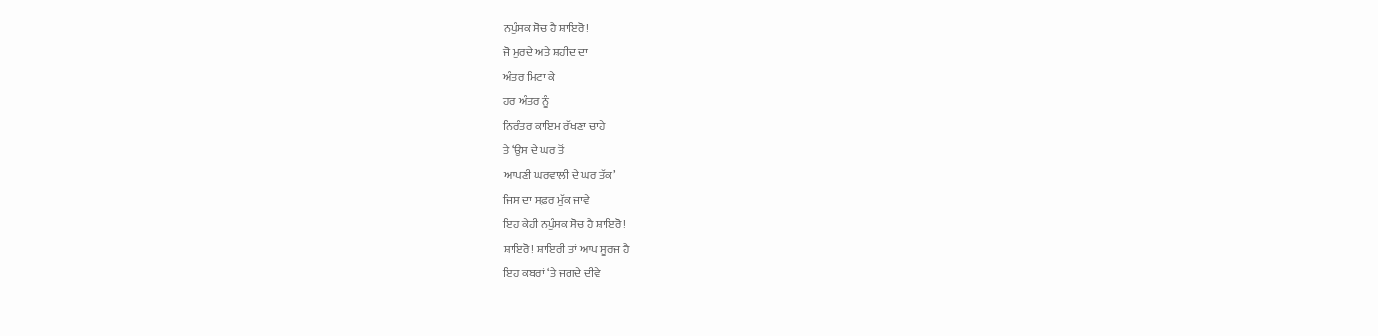ਨਪੁੰਸਕ ਸੋਚ ਹੈ ਸ਼ਾਇਰੋ!
ਜੋ ਮੁਰਦੇ ਅਤੇ ਸ਼ਹੀਦ ਦਾ
ਅੰਤਰ ਮਿਟਾ ਕੇ
ਹਰ ਅੰਤਰ ਨੂੰ
ਨਿਰੰਤਰ ਕਾਇਮ ਰੱਖਣਾ ਚਾਹੇ
ਤੇ ‘ਉਸ ਦੇ ਘਰ ਤੋਂ
ਆਪਣੀ ਘਰਵਾਲੀ ਦੇ ਘਰ ਤੱਕ’
ਜਿਸ ਦਾ ਸਫ਼ਰ ਮੁੱਕ ਜਾਵੇ
ਇਹ ਕੇਹੀ ਨਪੁੰਸਕ ਸੋਚ ਹੈ ਸ਼ਾਇਰੋ!
ਸ਼ਾਇਰੋ! ਸ਼ਾਇਰੀ ਤਾਂ ਆਪ ਸੂਰਜ ਹੈ
ਇਹ ਕਬਰਾਂ ‘ਤੇ ਜਗਦੇ ਦੀਵੇ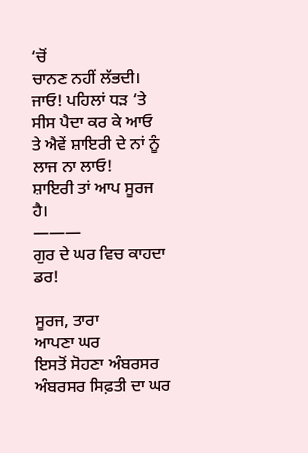‘ਚੋਂ
ਚਾਨਣ ਨਹੀਂ ਲੱਭਦੀ।
ਜਾਓ! ਪਹਿਲਾਂ ਧੜ ‘ਤੇ
ਸੀਸ ਪੈਦਾ ਕਰ ਕੇ ਆਓ
ਤੇ ਐਵੇਂ ਸ਼ਾਇਰੀ ਦੇ ਨਾਂ ਨੂੰ ਲਾਜ ਨਾ ਲਾਓ!
ਸ਼ਾਇਰੀ ਤਾਂ ਆਪ ਸੂਰਜ ਹੈ।
———
ਗੁਰ ਦੇ ਘਰ ਵਿਚ ਕਾਹਦਾ ਡਰ!

ਸੂਰਜ, ਤਾਰਾ
ਆਪਣਾ ਘਰ
ਇਸਤੋਂ ਸੋਹਣਾ ਅੰਬਰਸਰ
ਅੰਬਰਸਰ ਸਿਫ਼ਤੀ ਦਾ ਘਰ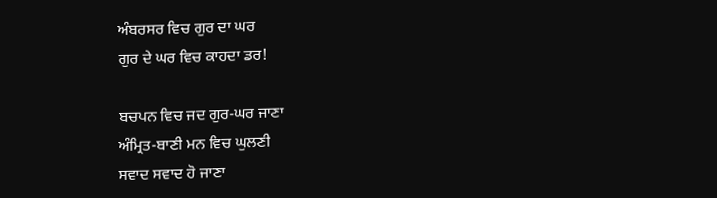ਅੰਬਰਸਰ ਵਿਚ ਗੁਰ ਦਾ ਘਰ
ਗੁਰ ਦੇ ਘਰ ਵਿਚ ਕਾਹਦਾ ਡਰ!

ਬਚਪਨ ਵਿਚ ਜਦ ਗੁਰ-ਘਰ ਜਾਣਾ
ਅੰਮ੍ਰਿਤ-ਬਾਣੀ ਮਨ ਵਿਚ ਘੁਲਣੀ
ਸਵਾਦ ਸਵਾਦ ਹੋ ਜਾਣਾ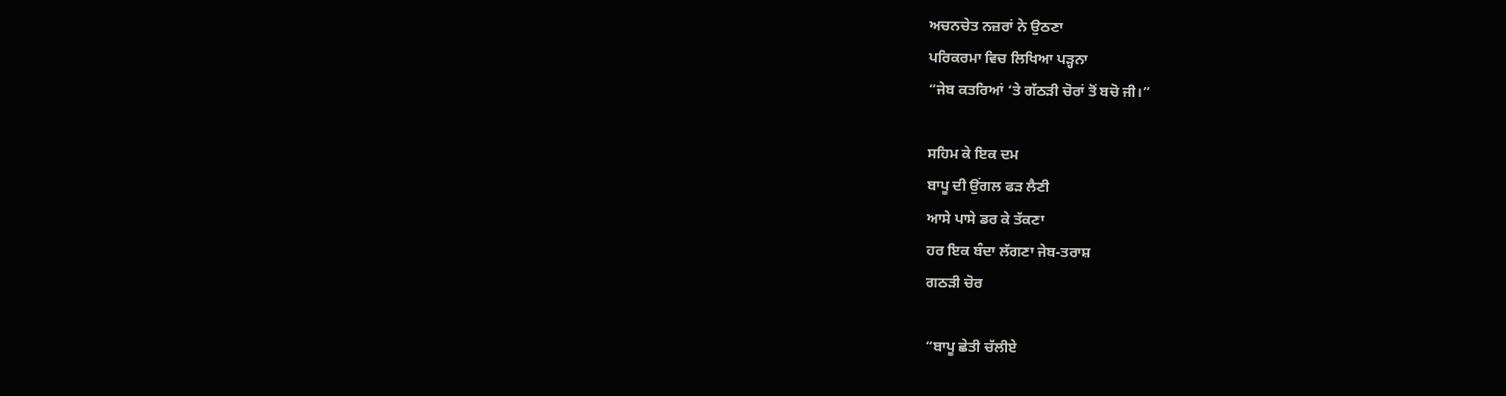ਅਚਨਚੇਤ ਨਜ਼ਰਾਂ ਨੇ ਉਠਣਾ
ਪਰਿਕਰਮਾ ਵਿਚ ਲਿਖਿਆ ਪੜ੍ਹਨਾ
“ਜੇਬ ਕਤਰਿਆਂ ‘ਤੇ ਗੱਠੜੀ ਚੋਰਾਂ ਤੋਂ ਬਚੋ ਜੀ।”

ਸਹਿਮ ਕੇ ਇਕ ਦਮ
ਬਾਪੂ ਦੀ ਉਂਗਲ ਫੜ ਲੈਣੀ
ਆਸੇ ਪਾਸੇ ਡਰ ਕੇ ਤੱਕਣਾ
ਹਰ ਇਕ ਬੰਦਾ ਲੱਗਣਾ ਜੇਬ-ਤਰਾਸ਼
ਗਠੜੀ ਚੋਰ

“ਬਾਪੂ ਛੇਤੀ ਚੱਲੀਏ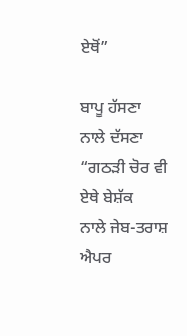ਏਥੋਂ”

ਬਾਪੂ ਹੱਸਣਾ
ਨਾਲੇ ਦੱਸਣਾ
“ਗਠੜੀ ਚੋਰ ਵੀ ਏਥੇ ਬੇਸ਼ੱਕ
ਨਾਲੇ ਜੇਬ-ਤਰਾਸ਼
ਐਪਰ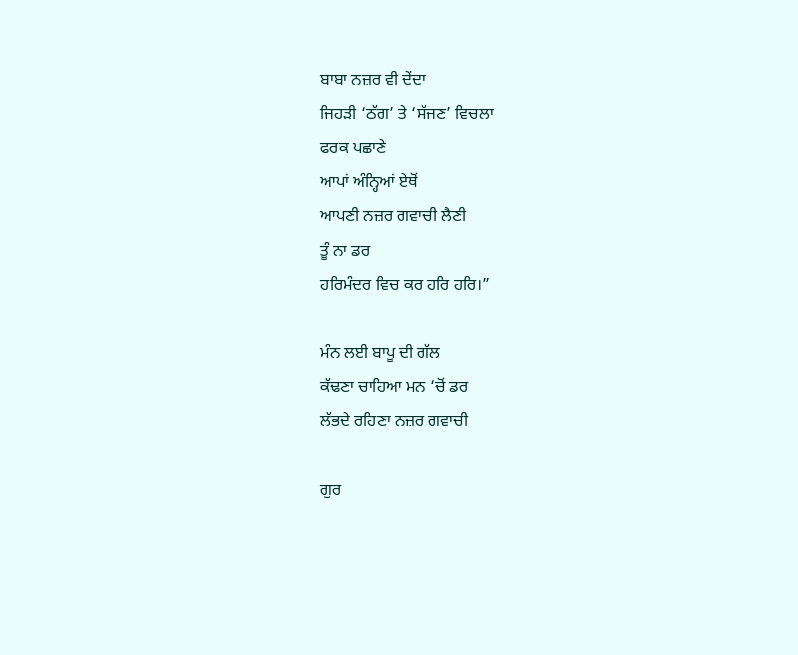ਬਾਬਾ ਨਜ਼ਰ ਵੀ ਦੇਂਦਾ
ਜਿਹੜੀ ‘ਠੱਗ’ ਤੇ ‘ਸੱਜਣ’ ਵਿਚਲਾ
ਫਰਕ ਪਛਾਣੇ
ਆਪਾਂ ਅੰਨ੍ਹਿਆਂ ਏਥੋਂ
ਆਪਣੀ ਨਜ਼ਰ ਗਵਾਚੀ ਲੈਣੀ
ਤੂੰ ਨਾ ਡਰ
ਹਰਿਮੰਦਰ ਵਿਚ ਕਰ ਹਰਿ ਹਰਿ।”

ਮੰਨ ਲਈ ਬਾਪੂ ਦੀ ਗੱਲ
ਕੱਢਣਾ ਚਾਹਿਆ ਮਨ ‘ਚੋਂ ਡਰ
ਲੱਭਦੇ ਰਹਿਣਾ ਨਜ਼ਰ ਗਵਾਚੀ

ਗੁਰ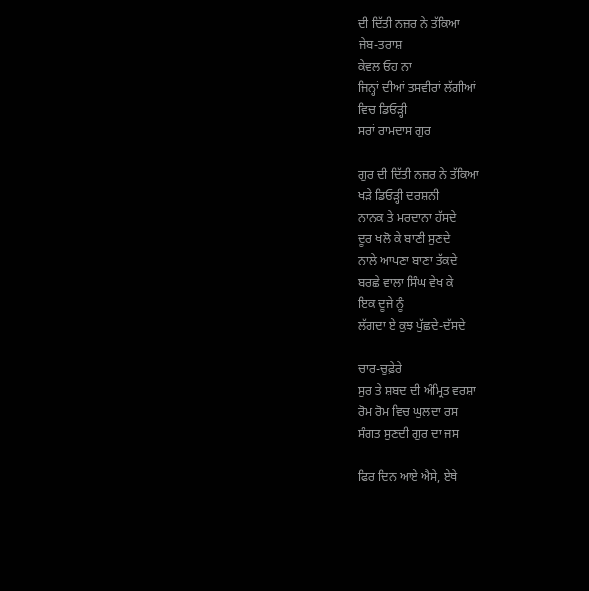ਦੀ ਦਿੱਤੀ ਨਜ਼ਰ ਨੇ ਤੱਕਿਆ
ਜੇਬ-ਤਰਾਸ਼
ਕੇਵਲ ਓਹ ਨਾ
ਜਿਨ੍ਹਾਂ ਦੀਆਂ ਤਸਵੀਰਾਂ ਲੱਗੀਆਂ
ਵਿਚ ਡਿਓੜ੍ਹੀ
ਸਰਾਂ ਰਾਮਦਾਸ ਗੁਰ

ਗੁਰ ਦੀ ਦਿੱਤੀ ਨਜ਼ਰ ਨੇ ਤੱਕਿਆ
ਖੜੇ ਡਿਓੜ੍ਹੀ ਦਰਸ਼ਨੀ
ਨਾਨਕ ਤੇ ਮਰਦਾਨਾ ਹੱਸਦੇ
ਦੂਰ ਖਲੋ ਕੇ ਬਾਣੀ ਸੁਣਦੇ
ਨਾਲੇ ਆਪਣਾ ਬਾਣਾ ਤੱਕਦੇ
ਬਰਛੇ ਵਾਲਾ ਸਿੰਘ ਵੇਖ ਕੇ
ਇਕ ਦੂਜੇ ਨੂੰ
ਲੱਗਦਾ ਏ ਕੁਝ ਪੁੱਛਦੇ-ਦੱਸਦੇ

ਚਾਰ-ਚੁਫ਼ੇਰੇ
ਸੁਰ ਤੇ ਸ਼ਬਦ ਦੀ ਅੰਮ੍ਰਿਤ ਵਰਸ਼ਾ
ਰੋਮ ਰੋਮ ਵਿਚ ਘੁਲਦਾ ਰਸ
ਸੰਗਤ ਸੁਣਦੀ ਗੁਰ ਦਾ ਜਸ

ਫਿਰ ਦਿਨ ਆਏ ਐਸੇ, ਏਥੇ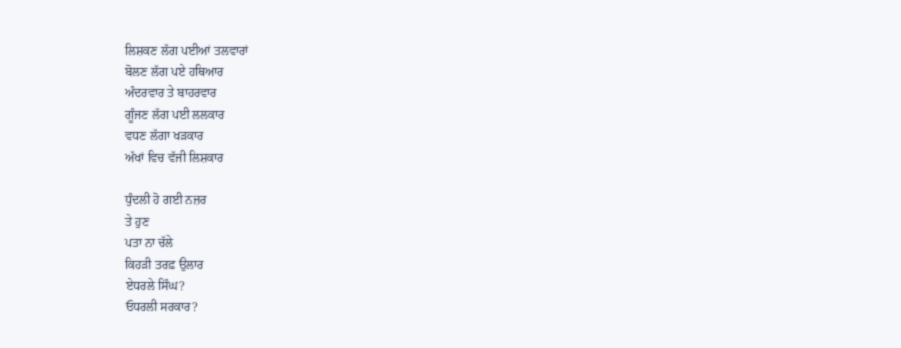ਲਿਸ਼ਕਣ ਲੱਗ ਪਈਆਂ ਤਲਵਾਰਾਂ
ਬੋਲਣ ਲੱਗ ਪਏ ਹਥਿਆਰ
ਅੰਦਰਵਾਰ ਤੇ ਬਾਹਰਵਾਰ
ਗੂੰਜਣ ਲੱਗ ਪਈ ਲਲਕਾਰ
ਵਧਣ ਲੱਗਾ ਖੜਕਾਰ
ਅੱਖਾਂ ਵਿਚ ਵੱਜੀ ਲਿਸ਼ਕਾਰ

ਧੁੰਦਲੀ ਹੋ ਗਈ ਨਜ਼ਰ
ਤੇ ਹੁਣ
ਪਤਾ ਨਾ ਚੱਲੇ
ਕਿਹੜੀ ਤਰਫ਼ ਉਲਾਰ
ਏਧਰਲੇ ਸਿੰਘ?
ਓਧਰਲੀ ਸਰਕਾਰ?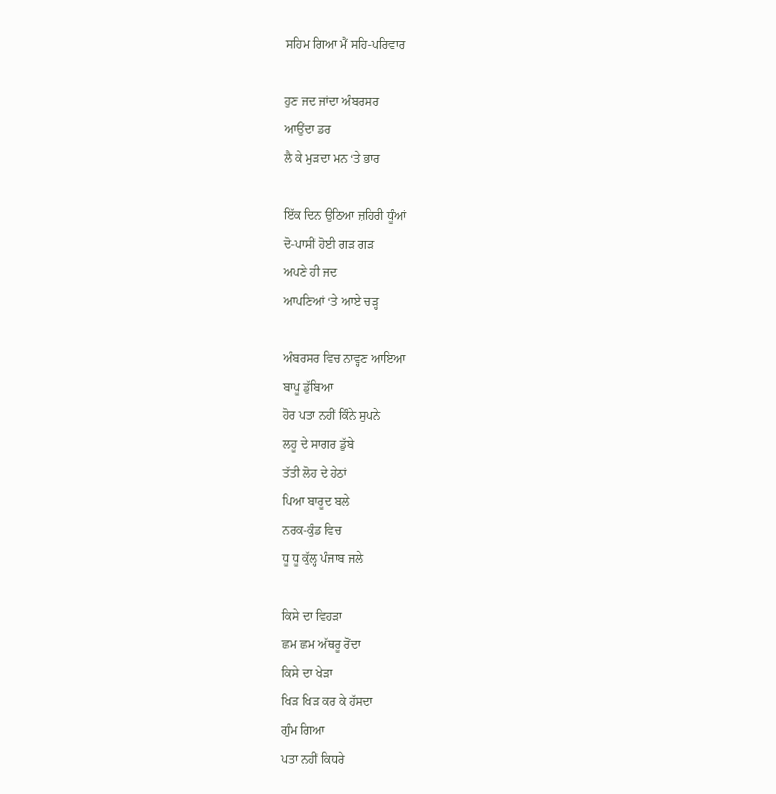ਸਹਿਮ ਗਿਆ ਮੈਂ ਸਹਿ-ਪਰਿਵਾਰ

ਹੁਣ ਜਦ ਜਾਂਦਾ ਅੰਬਰਸਰ
ਆਉਂਦਾ ਡਰ
ਲੈ ਕੇ ਮੁੜਦਾ ਮਨ ‘ਤੇ ਭਾਰ

ਇੱਕ ਦਿਨ ਉਠਿਆ ਜ਼ਹਿਰੀ ਧੂੰਆਂ
ਦੋ-ਪਾਸੀਂ ਹੋਈ ਗੜ ਗੜ
ਅਪਣੇ ਹੀ ਜਦ
ਆਪਣਿਆਂ ‘ਤੇ ਆਏ ਚੜ੍ਹ

ਅੰਬਰਸਰ ਵਿਚ ਨਾਵ੍ਹਣ ਆਇਆ
ਬਾਪੂ ਡੁੱਬਿਆ
ਹੋਰ ਪਤਾ ਨਹੀਂ ਕਿੰਨੇ ਸੁਪਨੇ
ਲਹੂ ਦੇ ਸਾਗਰ ਡੁੱਬੇ
ਤੱਤੀ ਲੋਹ ਦੇ ਹੇਠਾਂ
ਪਿਆ ਬਾਰੂਦ ਬਲੇ
ਨਰਕ-ਕੁੰਡ ਵਿਚ
ਧੂ ਧੂ ਕੁੱਲ੍ਹ ਪੰਜਾਬ ਜਲੇ

ਕਿਸੇ ਦਾ ਵਿਹੜਾ
ਛਮ ਛਮ ਅੱਥਰੂ ਰੋਂਦਾ
ਕਿਸੇ ਦਾ ਖੇੜਾ
ਖਿੜ ਖਿੜ ਕਰ ਕੇ ਹੱਸਦਾ
ਗੁੰਮ ਗਿਆ
ਪਤਾ ਨਹੀਂ ਕਿਧਰੇ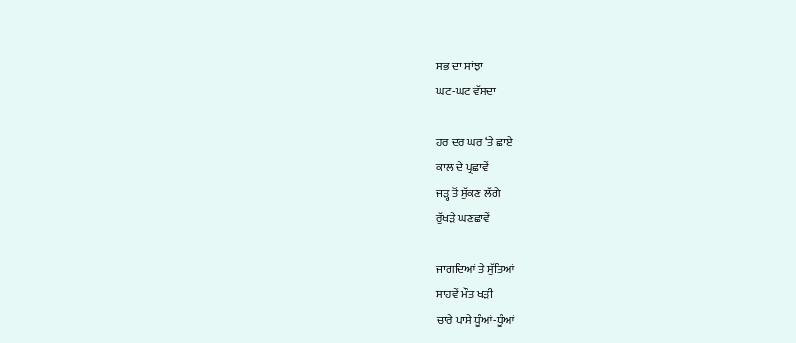ਸਭ ਦਾ ਸਾਂਝਾ
ਘਟ-ਘਟ ਵੱਸਦਾ

ਹਰ ਦਰ ਘਰ ‘ਤੇ ਛਾਏ
ਕਾਲ ਦੇ ਪ੍ਰਛਾਵੇਂ
ਜੜ੍ਹ ਤੋਂ ਸੁੱਕਣ ਲੱਗੇ
ਰੁੱਖੜੇ ਘਣਛਾਵੇਂ

ਜਾਗਦਿਆਂ ਤੇ ਸੁੱਤਿਆਂ
ਸਾਹਵੇਂ ਮੌਤ ਖੜੀ
ਚਾਰੇ ਪਾਸੇ ਧੂੰਆਂ-ਧੂੰਆਂ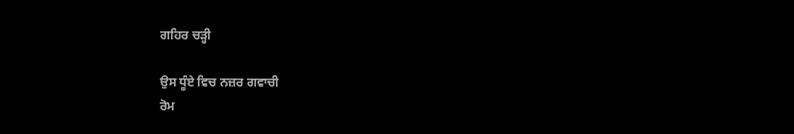ਗਹਿਰ ਚੜ੍ਹੀ

ਉਸ ਧੂੰਏ ਵਿਚ ਨਜ਼ਰ ਗਵਾਚੀ
ਰੋਮ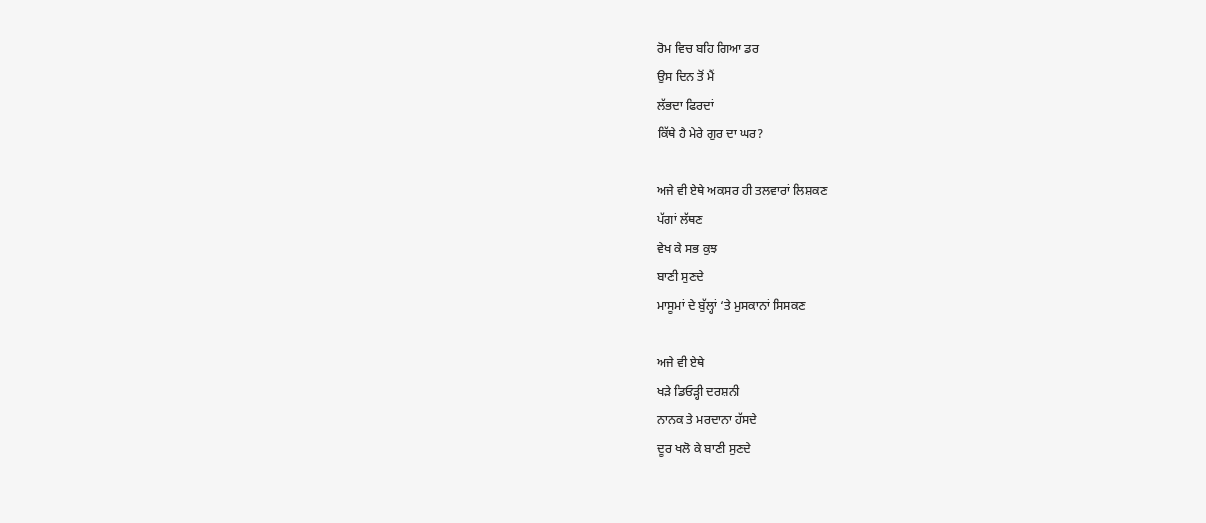ਰੋਮ ਵਿਚ ਬਹਿ ਗਿਆ ਡਰ
ਉਸ ਦਿਨ ਤੋਂ ਮੈਂ
ਲੱਭਦਾ ਫਿਰਦਾਂ
ਕਿੱਥੇ ਹੈ ਮੇਰੇ ਗੁਰ ਦਾ ਘਰ?

ਅਜੇ ਵੀ ਏਥੇ ਅਕਸਰ ਹੀ ਤਲਵਾਰਾਂ ਲਿਸ਼ਕਣ
ਪੱਗਾਂ ਲੱਥਣ
ਵੇਖ ਕੇ ਸਭ ਕੁਝ
ਬਾਣੀ ਸੁਣਦੇ
ਮਾਸੂਮਾਂ ਦੇ ਬੁੱਲ੍ਹਾਂ ‘ਤੇ ਮੁਸਕਾਨਾਂ ਸਿਸਕਣ

ਅਜੇ ਵੀ ਏਥੇ
ਖੜੇ ਡਿਓੜ੍ਹੀ ਦਰਸ਼ਨੀ
ਨਾਨਕ ਤੇ ਮਰਦਾਨਾ ਹੱਸਦੇ
ਦੂਰ ਖਲੋ ਕੇ ਬਾਣੀ ਸੁਣਦੇ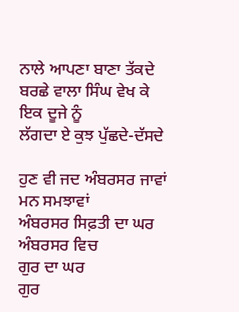ਨਾਲੇ ਆਪਣਾ ਬਾਣਾ ਤੱਕਦੇ
ਬਰਛੇ ਵਾਲਾ ਸਿੰਘ ਵੇਖ ਕੇ
ਇਕ ਦੂਜੇ ਨੂੰ
ਲੱਗਦਾ ਏ ਕੁਝ ਪੁੱਛਦੇ-ਦੱਸਦੇ

ਹੁਣ ਵੀ ਜਦ ਅੰਬਰਸਰ ਜਾਵਾਂ
ਮਨ ਸਮਝਾਵਾਂ
ਅੰਬਰਸਰ ਸਿਫ਼ਤੀ ਦਾ ਘਰ
ਅੰਬਰਸਰ ਵਿਚ
ਗੁਰ ਦਾ ਘਰ
ਗੁਰ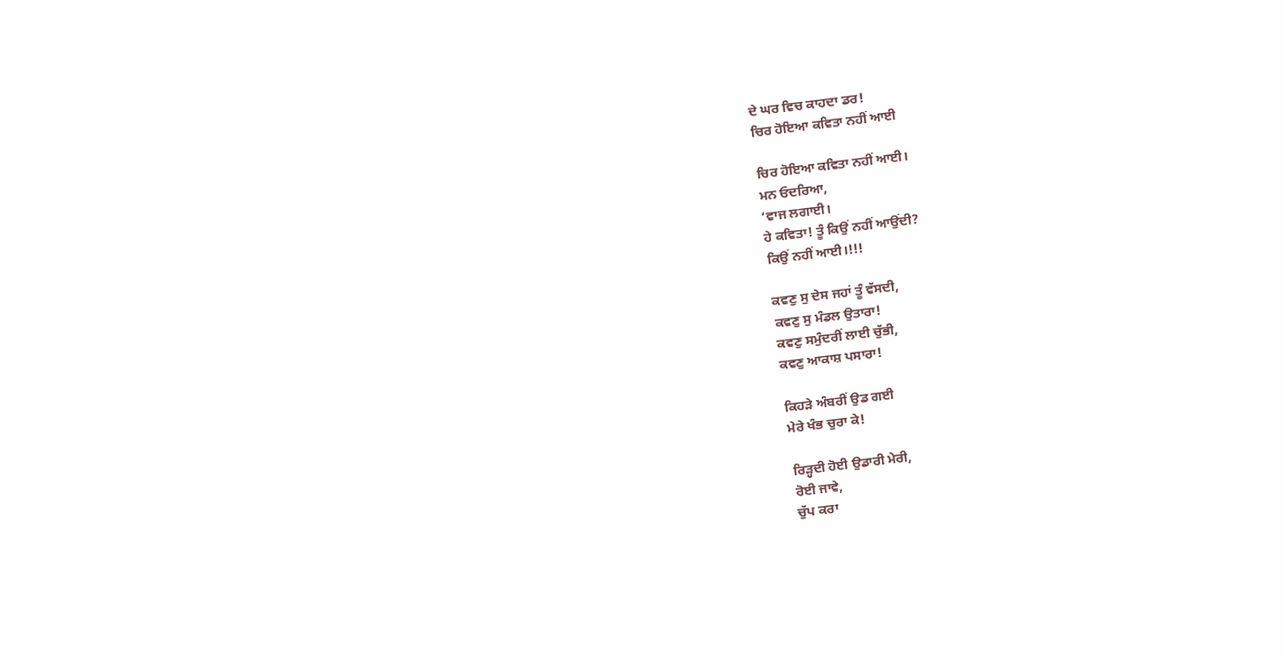ਦੇ ਘਰ ਵਿਚ ਕਾਹਦਾ ਡਰ!
ਚਿਰ ਹੋਇਆ ਕਵਿਤਾ ਨਹੀਂ ਆਈ

ਚਿਰ ਹੋਇਆ ਕਵਿਤਾ ਨਹੀਂ ਆਈ।
ਮਨ ਓਦਰਿਆ,
‘ਵਾਜ ਲਗਾਈ।
ਹੇ ਕਵਿਤਾ! ਤੂੰ ਕਿਉਂ ਨਹੀਂ ਆਉਂਦੀ?
ਕਿਉਂ ਨਹੀਂ ਆਈ।!!!

ਕਵਣੁ ਸੁ ਦੇਸ ਜਹਾਂ ਤੂੰ ਵੱਸਦੀ,
ਕਵਣੁ ਸੁ ਮੰਡਲ ਉਤਾਰਾ!
ਕਵਣੁ ਸਮੁੰਦਰੀਂ ਲਾਈ ਚੁੱਭੀ,
ਕਵਣੁ ਆਕਾਸ਼ ਪਸਾਰਾ!

ਕਿਹੜੇ ਅੰਬਰੀਂ ਉਡ ਗਈ
ਮੇਰੇ ਖੰਭ ਚੁਰਾ ਕੇ!

ਰਿੜ੍ਹਦੀ ਹੋਈ ਉਡਾਰੀ ਮੇਰੀ,
ਰੋਈ ਜਾਵੇ,
ਚੁੱਪ ਕਰਾ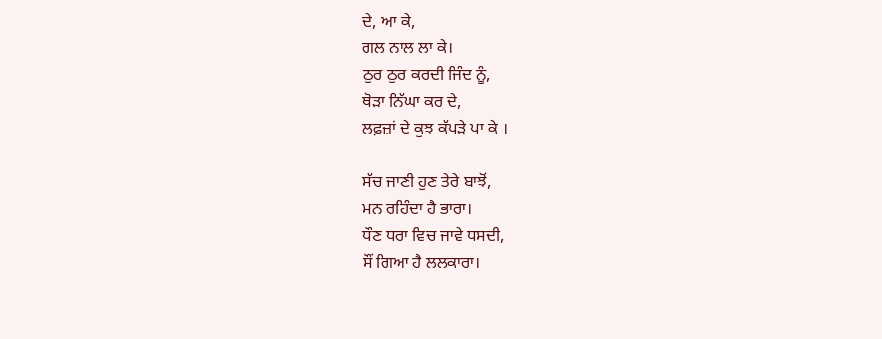ਦੇ, ਆ ਕੇ,
ਗਲ ਨਾਲ ਲਾ ਕੇ।
ਠੁਰ ਠੁਰ ਕਰਦੀ ਜਿੰਦ ਨੂੰ,
ਥੋੜਾ ਨਿੱਘਾ ਕਰ ਦੇ,
ਲਫ਼ਜ਼ਾਂ ਦੇ ਕੁਝ ਕੱਪੜੇ ਪਾ ਕੇ ।

ਸੱਚ ਜਾਣੀ ਹੁਣ ਤੇਰੇ ਬਾਝੋਂ,
ਮਨ ਰਹਿੰਦਾ ਹੈ ਭਾਰਾ।
ਧੌਣ ਧਰਾ ਵਿਚ ਜਾਵੇ ਧਸਦੀ,
ਸੌਂ ਗਿਆ ਹੈ ਲਲਕਾਰਾ।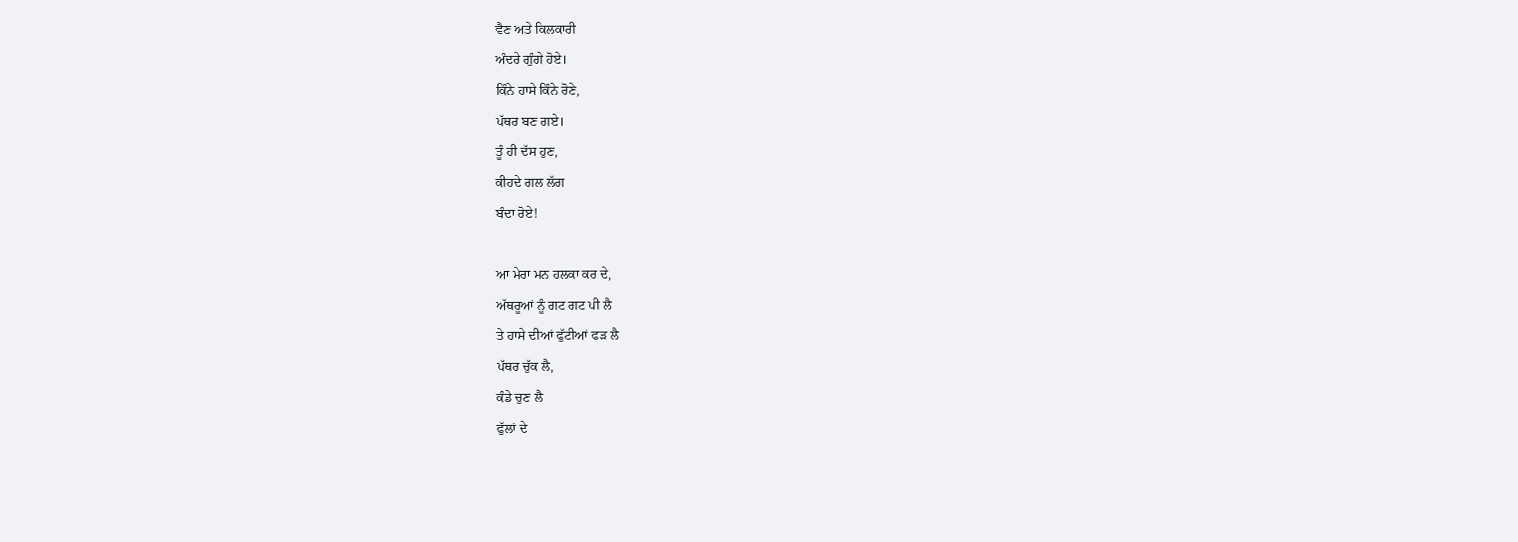ਵੈਣ ਅਤੇ ਕਿਲਕਾਰੀ
ਅੰਦਰੇ ਗੁੰਗੇ ਹੋਏ।
ਕਿੰਨੇ ਹਾਸੇ ਕਿੰਨੇ ਰੋਣੇ,
ਪੱਥਰ ਬਣ ਗਏ।
ਤੂੰ ਹੀ ਦੱਸ ਹੁਣ,
ਕੀਹਦੇ ਗਲ ਲੱਗ
ਬੰਦਾ ਰੋਏ!

ਆ ਮੇਰਾ ਮਨ ਹਲਕਾ ਕਰ ਦੇ,
ਅੱਥਰੂਆਂ ਨੂੰ ਗਟ ਗਟ ਪੀ ਲੈ
ਤੇ ਹਾਸੇ ਦੀਆਂ ਫੁੱਟੀਆਂ ਫੜ ਲੈ
ਪੱਥਰ ਚੁੱਕ ਲੈ,
ਕੰਡੇ ਚੁਣ ਲੈ
ਫੁੱਲਾਂ ਦੇ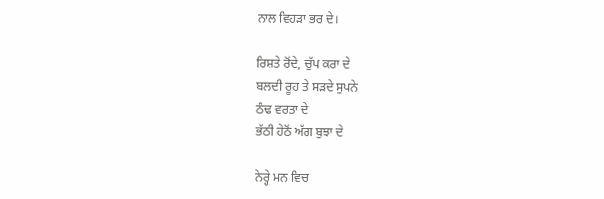ਨਾਲ ਵਿਹੜਾ ਭਰ ਦੇ।

ਰਿਸ਼ਤੇ ਰੋਂਦੇ, ਚੁੱਪ ਕਰਾ ਦੇ
ਬਲਦੀ ਰੂਹ ਤੇ ਸੜਦੇ ਸੁਪਨੇ
ਠੰਢ ਵਰਤਾ ਦੇ
ਭੱਠੀ ਹੇਠੋਂ ਅੱਗ ਬੁਝਾ ਦੇ

ਨੇਰ੍ਹੇ ਮਨ ਵਿਚ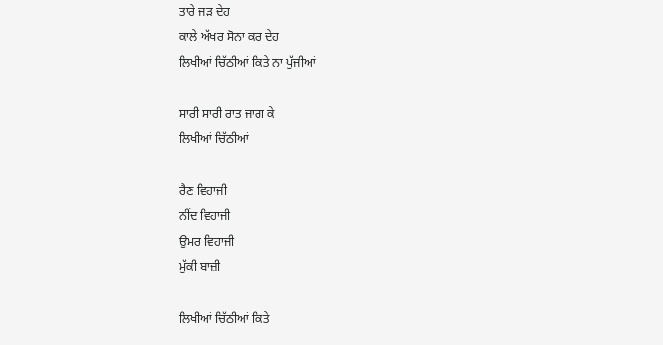ਤਾਰੇ ਜੜ ਦੇਹ
ਕਾਲੇ ਅੱਖਰ ਸੋਨਾ ਕਰ ਦੇਹ
ਲਿਖੀਆਂ ਚਿੱਠੀਆਂ ਕਿਤੇ ਨਾ ਪੁੱਜੀਆਂ

ਸਾਰੀ ਸਾਰੀ ਰਾਤ ਜਾਗ ਕੇ
ਲਿਖੀਆਂ ਚਿੱਠੀਆਂ

ਰੈਣ ਵਿਹਾਜੀ
ਨੀਂਦ ਵਿਹਾਜੀ
ਉਮਰ ਵਿਹਾਜੀ
ਮੁੱਕੀ ਬਾਜ਼ੀ

ਲਿਖੀਆਂ ਚਿੱਠੀਆਂ ਕਿਤੇ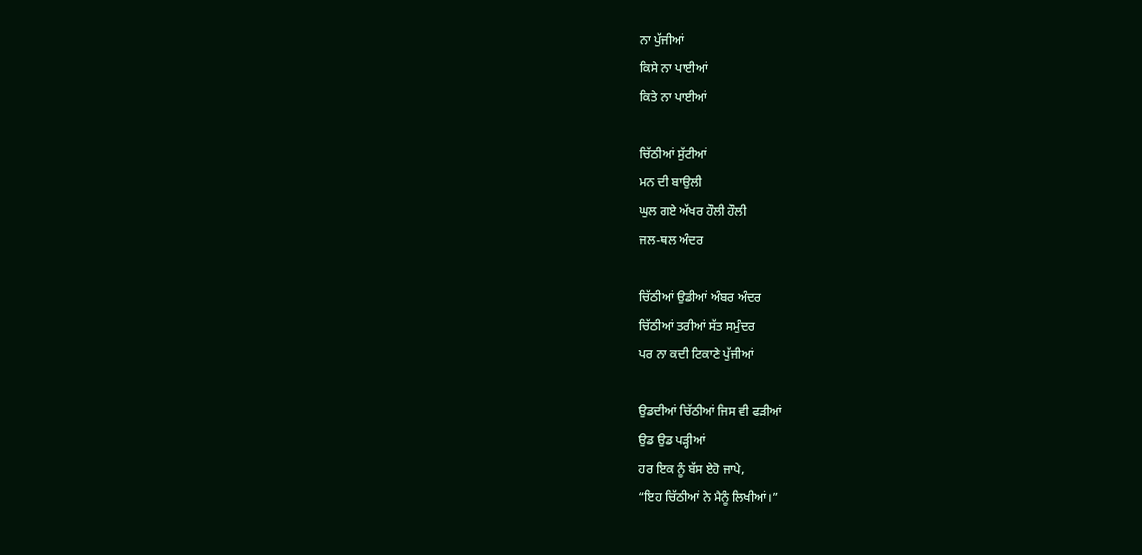ਨਾ ਪੁੱਜੀਆਂ
ਕਿਸੇ ਨਾ ਪਾਈਆਂ
ਕਿਤੇ ਨਾ ਪਾਈਆਂ

ਚਿੱਠੀਆਂ ਸੁੱਟੀਆਂ
ਮਨ ਦੀ ਬਾਉਲੀ
ਘੁਲ ਗਏ ਅੱਖਰ ਹੌਲੀ ਹੌਲੀ
ਜਲ-ਥਲ ਅੰਦਰ

ਚਿੱਠੀਆਂ ਉਡੀਆਂ ਅੰਬਰ ਅੰਦਰ
ਚਿੱਠੀਆਂ ਤਰੀਆਂ ਸੱਤ ਸਮੁੰਦਰ
ਪਰ ਨਾ ਕਦੀ ਟਿਕਾਣੇ ਪੁੱਜੀਆਂ

ਉਡਦੀਆਂ ਚਿੱਠੀਆਂ ਜਿਸ ਵੀ ਫੜੀਆਂ
ਉਡ ਉਡ ਪੜ੍ਹੀਆਂ
ਹਰ ਇਕ ਨੂੰ ਬੱਸ ਏਹੋ ਜਾਪੇ,
“ਇਹ ਚਿੱਠੀਆਂ ਨੇ ਮੈਨੂੰ ਲਿਖੀਆਂ।”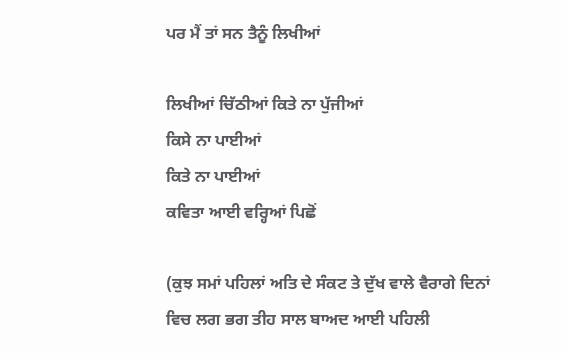ਪਰ ਮੈਂ ਤਾਂ ਸਨ ਤੈਨੂੰ ਲਿਖੀਆਂ

ਲਿਖੀਆਂ ਚਿੱਠੀਆਂ ਕਿਤੇ ਨਾ ਪੁੱਜੀਆਂ
ਕਿਸੇ ਨਾ ਪਾਈਆਂ
ਕਿਤੇ ਨਾ ਪਾਈਆਂ
ਕਵਿਤਾ ਆਈ ਵਰ੍ਹਿਆਂ ਪਿਛੋਂ

(ਕੁਝ ਸਮਾਂ ਪਹਿਲਾਂ ਅਤਿ ਦੇ ਸੰਕਟ ਤੇ ਦੁੱਖ ਵਾਲੇ ਵੈਰਾਗੇ ਦਿਨਾਂ
ਵਿਚ ਲਗ ਭਗ ਤੀਹ ਸਾਲ ਬਾਅਦ ਆਈ ਪਹਿਲੀ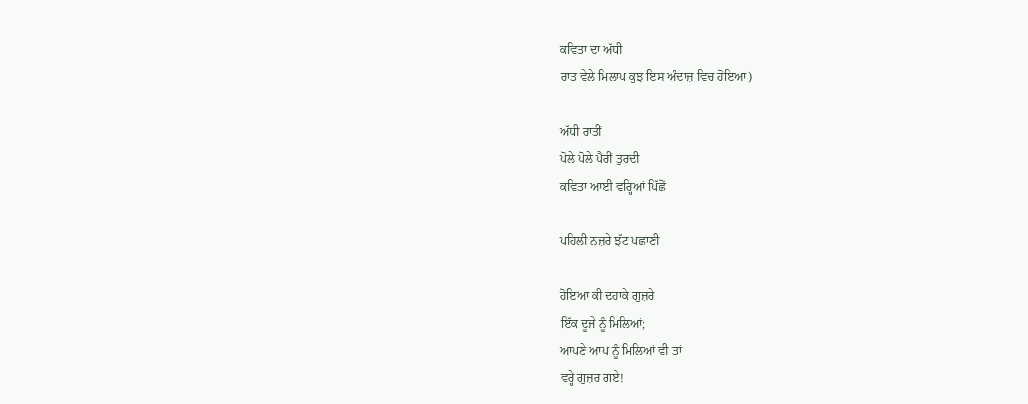ਕਵਿਤਾ ਦਾ ਅੱਧੀ
ਰਾਤ ਵੇਲੇ ਮਿਲਾਪ ਕੁਝ ਇਸ ਅੰਦਾਜ਼ ਵਿਚ ਹੋਇਆ)

ਅੱਧੀ ਰਾਤੀਂ
ਪੋਲੇ ਪੋਲੇ ਪੈਰੀਂ ਤੁਰਦੀ
ਕਵਿਤਾ ਆਈ ਵਰ੍ਹਿਆਂ ਪਿੱਛੋਂ

ਪਹਿਲੀ ਨਜ਼ਰੇ ਝੱਟ ਪਛਾਣੀ

ਹੋਇਆ ਕੀ ਦਹਾਕੇ ਗੁਜ਼ਰੇ
ਇੱਕ ਦੂਜੇ ਨੂੰ ਮਿਲਿਆਂ;
ਆਪਣੇ ਆਪ ਨੂੰ ਮਿਲਿਆਂ ਵੀ ਤਾਂ
ਵਰ੍ਹੇ ਗੁਜ਼ਰ ਗਏ!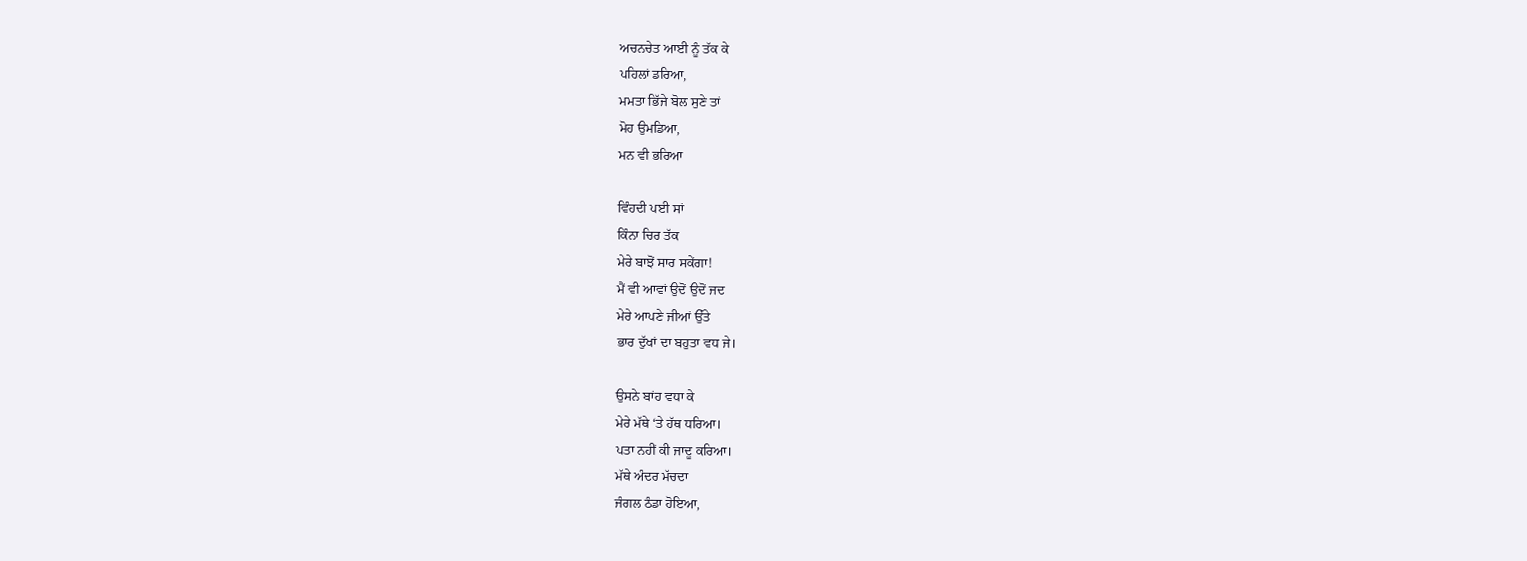ਅਚਨਚੇਤ ਆਈ ਨੂੰ ਤੱਕ ਕੇ
ਪਹਿਲਾਂ ਡਰਿਆ,
ਮਮਤਾ ਭਿੱਜੇ ਬੋਲ ਸੁਣੇ ਤਾਂ
ਮੋਹ ਉਮਡਿਆ,
ਮਨ ਵੀ ਭਰਿਆ

ਵਿੰਹਦੀ ਪਈ ਸਾਂ
ਕਿੰਨਾ ਚਿਰ ਤੱਕ
ਮੇਰੇ ਬਾਝੋਂ ਸਾਰ ਸਕੇਂਗਾ!
ਮੈਂ ਵੀ ਆਵਾਂ ਉਦੋਂ ਉਦੋਂ ਜਦ
ਮੇਰੇ ਆਪਣੇ ਜੀਆਂ ਉੱਤੇ
ਭਾਰ ਦੁੱਖਾਂ ਦਾ ਬਹੁਤਾ ਵਧ ਜੇ।

ਉਸਨੇ ਬਾਂਹ ਵਧਾ ਕੇ
ਮੇਰੇ ਮੱਥੇ ‘ਤੇ ਹੱਥ ਧਰਿਆ।
ਪਤਾ ਨਹੀਂ ਕੀ ਜਾਦੂ ਕਰਿਆ।
ਮੱਥੇ ਅੰਦਰ ਮੱਚਦਾ
ਜੰਗਲ ਠੰਡਾ ਹੋਇਆ,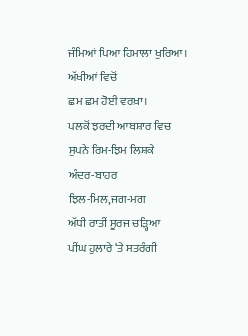ਜੰਮਿਆਂ ਪਿਆ ਹਿਮਾਲਾ ਖੁਰਿਆ।
ਅੱਖੀਆਂ ਵਿਚੋਂ
ਛਮ ਛਮ ਹੋਈ ਵਰਖ਼ਾ।
ਪਲਕੋਂ ਝਰਦੀ ਆਬਸ਼ਾਰ ਵਿਚ
ਸੁਪਨੇ ਰਿਮ-ਝਿਮ ਲਿਸ਼ਕੇ
ਅੰਦਰ-ਬਾਹਰ
ਝਿਲ-ਮਿਲ,ਜਗ-ਮਗ
ਅੱਧੀ ਰਾਤੀਂ ਸੂਰਜ ਚੜ੍ਹਿਆ
ਪੀਂਘ ਹੁਲਾਰੇ ‘ਤੇ ਸਤਰੰਗੀ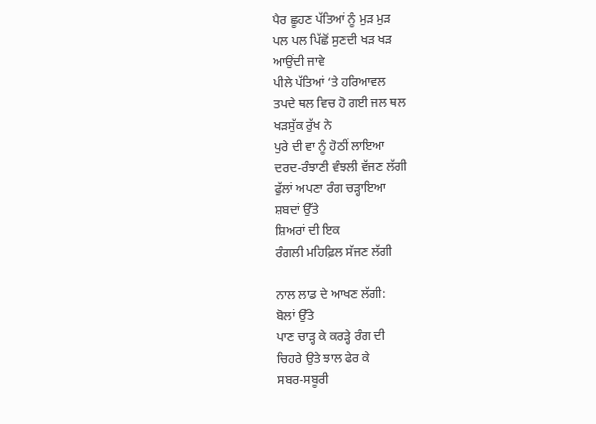ਪੈਰ ਛੂਹਣ ਪੱਤਿਆਂ ਨੂੰ ਮੁੜ ਮੁੜ
ਪਲ ਪਲ ਪਿੱਛੋਂ ਸੁਣਦੀ ਖੜ ਖੜ
ਆਉਂਦੀ ਜਾਵੇ
ਪੀਲੇ ਪੱਤਿਆਂ ‘ਤੇ ਹਰਿਆਵਲ
ਤਪਦੇ ਥਲ ਵਿਚ ਹੋ ਗਈ ਜਲ ਥਲ
ਖੜਸੁੱਕ ਰੁੱਖ ਨੇ
ਪੁਰੇ ਦੀ ਵਾ ਨੂੰ ਹੋਠੀਂ ਲਾਇਆ
ਦਰਦ-ਰੰਝਾਣੀ ਵੰਝਲੀ ਵੱਜਣ ਲੱਗੀ
ਫੁੱਲਾਂ ਅਪਣਾ ਰੰਗ ਚੜ੍ਹਾਇਆ
ਸ਼ਬਦਾਂ ਉੱਤੇ
ਸ਼ਿਅਰਾਂ ਦੀ ਇਕ
ਰੰਗਲੀ ਮਹਿਫ਼ਿਲ ਸੱਜਣ ਲੱਗੀ

ਨਾਲ ਲਾਡ ਦੇ ਆਖਣ ਲੱਗੀ:
ਬੋਲਾਂ ਉੱਤੇ
ਪਾਣ ਚਾੜ੍ਹ ਕੇ ਕਰੜ੍ਹੇ ਰੰਗ ਦੀ
ਚਿਹਰੇ ਉਤੇ ਝਾਲ ਫੇਰ ਕੇ
ਸਬਰ-ਸਬੂਰੀ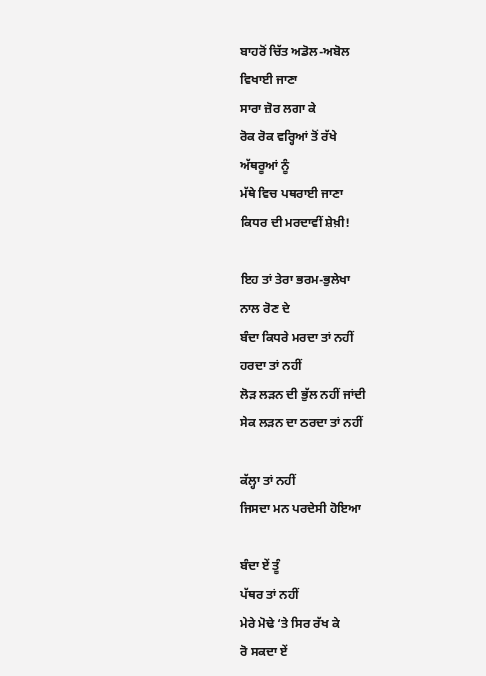ਬਾਹਰੋਂ ਚਿੱਤ ਅਡੋਲ-ਅਬੋਲ
ਵਿਖਾਈ ਜਾਣਾ
ਸਾਰਾ ਜ਼ੋਰ ਲਗਾ ਕੇ
ਰੋਕ ਰੋਕ ਵਰ੍ਹਿਆਂ ਤੋਂ ਰੱਖੇ
ਅੱਥਰੂਆਂ ਨੂੰ
ਮੱਥੇ ਵਿਚ ਪਥਰਾਈ ਜਾਣਾ
ਕਿਧਰ ਦੀ ਮਰਦਾਵੀਂ ਸ਼ੇਖ਼ੀ!

ਇਹ ਤਾਂ ਤੇਰਾ ਭਰਮ-ਭੁਲੇਖਾ
ਨਾਲ ਰੋਣ ਦੇ
ਬੰਦਾ ਕਿਧਰੇ ਮਰਦਾ ਤਾਂ ਨਹੀਂ
ਹਰਦਾ ਤਾਂ ਨਹੀਂ
ਲੋੜ ਲੜਨ ਦੀ ਭੁੱਲ ਨਹੀਂ ਜਾਂਦੀ
ਸੇਕ ਲੜਨ ਦਾ ਠਰਦਾ ਤਾਂ ਨਹੀਂ

ਕੱਲ੍ਹਾ ਤਾਂ ਨਹੀਂ
ਜਿਸਦਾ ਮਨ ਪਰਦੇਸੀ ਹੋਇਆ

ਬੰਦਾ ਏਂ ਤੂੰ
ਪੱਥਰ ਤਾਂ ਨਹੀਂ
ਮੇਰੇ ਮੋਢੇ ‘ਤੇ ਸਿਰ ਰੱਖ ਕੇ
ਰੋ ਸਕਦਾ ਏਂ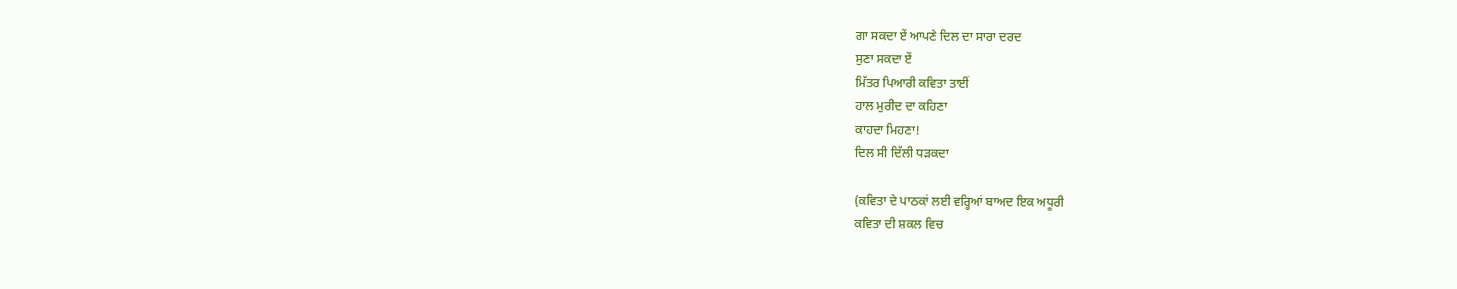ਗਾ ਸਕਦਾ ਏਂ ਆਪਣੇ ਦਿਲ ਦਾ ਸਾਰਾ ਦਰਦ
ਸੁਣਾ ਸਕਦਾ ਏਂ
ਮਿੱਤਰ ਪਿਆਰੀ ਕਵਿਤਾ ਤਾਈਂ
ਹਾਲ ਮੁਰੀਦ ਦਾ ਕਹਿਣਾ
ਕਾਹਦਾ ਮਿਹਣਾ!
ਦਿਲ ਸੀ ਦਿੱਲੀ ਧੜਕਦਾ

(ਕਵਿਤਾ ਦੇ ਪਾਠਕਾਂ ਲਈ ਵਰ੍ਹਿਆਂ ਬਾਅਦ ਇਕ ਅਧੂਰੀ
ਕਵਿਤਾ ਦੀ ਸ਼ਕਲ ਵਿਚ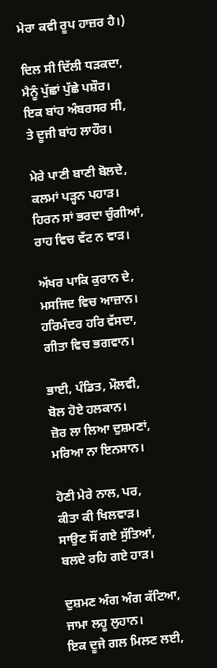ਮੇਰਾ ਕਵੀ ਰੂਪ ਹਾਜ਼ਰ ਹੈ।)

ਦਿਲ ਸੀ ਦਿੱਲੀ ਧੜਕਦਾ,
ਮੈਨੂੰ ਪੁੱਛਾਂ ਪੁੱਛੇ ਪਸ਼ੌਰ।
ਇਕ ਬਾਂਹ ਅੰਬਰਸਰ ਸੀ,
ਤੇ ਦੂਜੀ ਬਾਂਹ ਲਾਹੌਰ।

ਮੇਰੇ ਪਾਣੀ ਬਾਣੀ ਬੋਲਦੇ,
ਕਲਮਾਂ ਪੜ੍ਹਨ ਪਹਾੜ।
ਹਿਰਨ ਸਾਂ ਭਰਦਾ ਚੁੰਗੀਆਂ,
ਰਾਹ ਵਿਚ ਵੱਟ ਨ ਵਾੜ।

ਅੱਖਰ ਪਾਕਿ ਕੁਰਾਨ ਦੇ,
ਮਸਜਿਦ ਵਿਚ ਆਜ਼ਾਨ।
ਹਰਿਮੰਦਰ ਹਰਿ ਵੱਸਦਾ,
ਗੀਤਾ ਵਿਚ ਭਗਵਾਨ।

ਭਾਈ, ਪੰਡਿਤ, ਮੌਲਵੀ,
ਬੋਲ ਹੋਏ ਹਲਕਾਨ।
ਜ਼ੋਰ ਲਾ ਲਿਆ ਦੁਸ਼ਮਣਾਂ,
ਮਰਿਆ ਨਾ ਇਨਸਾਨ।

ਹੋਣੀ ਮੇਰੇ ਨਾਲ, ਪਰ,
ਕੀਤਾ ਕੀ ਖਿਲਵਾੜ।
ਸਾਉਣ ਸੌਂ ਗਏ ਸੁੱਤਿਆਂ,
ਬਲਦੇ ਰਹਿ ਗਏ ਹਾੜ।

ਦੁਸ਼ਮਣ ਅੰਗ ਅੰਗ ਕੱਟਿਆ,
ਜਾਮਾ ਲਹੂ ਲੁਹਾਨ।
ਇਕ ਦੂਜੇ ਗਲ ਮਿਲਣ ਲਈ,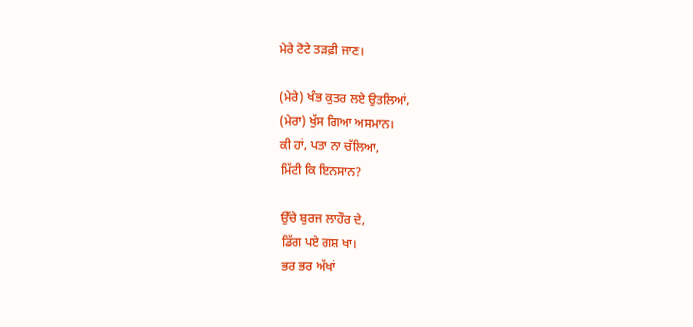ਮੇਰੇ ਟੋਟੇ ਤੜਫ਼ੀ ਜਾਣ।

(ਮੇਰੇ) ਖੰਭ ਕੁਤਰ ਲਏ ਉਤਲਿਆਂ,
(ਮੇਰਾ) ਖੁੱਸ ਗਿਆ ਅਸਮਾਨ।
ਕੀ ਹਾਂ, ਪਤਾ ਨਾ ਚੱਲਿਆ,
ਮਿੱਟੀ ਕਿ ਇਨਸਾਨ?

ਉੱਚੇ ਬੁਰਜ ਲਾਹੌਰ ਦੇ,
ਡਿੱਗ ਪਏ ਗਸ਼ ਖਾ।
ਭਰ ਭਰ ਅੱਖਾਂ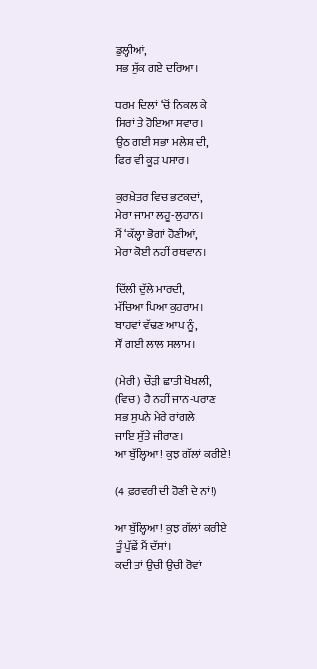ਡੁਲ੍ਹੀਆਂ,
ਸਭ ਸੁੱਕ ਗਏ ਦਰਿਆ।

ਧਰਮ ਦਿਲਾਂ ‘ਚੋਂ ਨਿਕਲ ਕੇ
ਸਿਰਾਂ ਤੇ ਹੋਇਆ ਸਵਾਰ।
ਉਠ ਗਈ ਸਭਾ ਮਲੇਸ਼ ਦੀ,
ਫਿਰ ਵੀ ਕੂੜ ਪਸਾਰ।

ਕੁਰਖ਼ੇਤਰ ਵਿਚ ਭਟਕਦਾਂ,
ਮੇਰਾ ਜਾਮਾ ਲਹੂ-ਲੁਹਾਨ।
ਮੈਂ ‘ਕੱਲ੍ਹਾ ਭੋਗਾਂ ਹੋਣੀਆਂ,
ਮੇਰਾ ਕੋਈ ਨਹੀਂ ਰਥਵਾਨ।

ਦਿੱਲੀ ਦੁੱਲੇ ਮਾਰਦੀ,
ਮੱਚਿਆ ਪਿਆ ਕੁਹਰਾਮ।
ਬਾਹਵਾਂ ਵੱਢਣ ਆਪ ਨੂੰ,
ਸੌਂ ਗਈ ਲਾਲ ਸਲਾਮ।

(ਮੇਰੀ) ਚੌੜੀ ਛਾਤੀ ਖੋਖਲੀ,
(ਵਿਚ) ਹੈ ਨਹੀਂ ਜਾਨ-ਪਰਾਣ
ਸਭ ਸੁਪਨੇ ਮੇਰੇ ਰਾਂਗਲੇ
ਜਾਇ ਸੁੱਤੇ ਜੀਰਾਣ।
ਆ ਬੁੱਲ੍ਹਿਆ! ਕੁਝ ਗੱਲਾਂ ਕਰੀਏ!

(4 ਫ਼ਰਵਰੀ ਦੀ ਹੋਣੀ ਦੇ ਨਾਂ!)

ਆ ਬੁੱਲ੍ਹਿਆ! ਕੁਝ ਗੱਲਾਂ ਕਰੀਏ
ਤੂੰ ਪੁੱਛੇਂ ਮੈਂ ਦੱਸਾਂ।
ਕਦੀ ਤਾਂ ਉਚੀ ਉਚੀ ਰੋਵਾਂ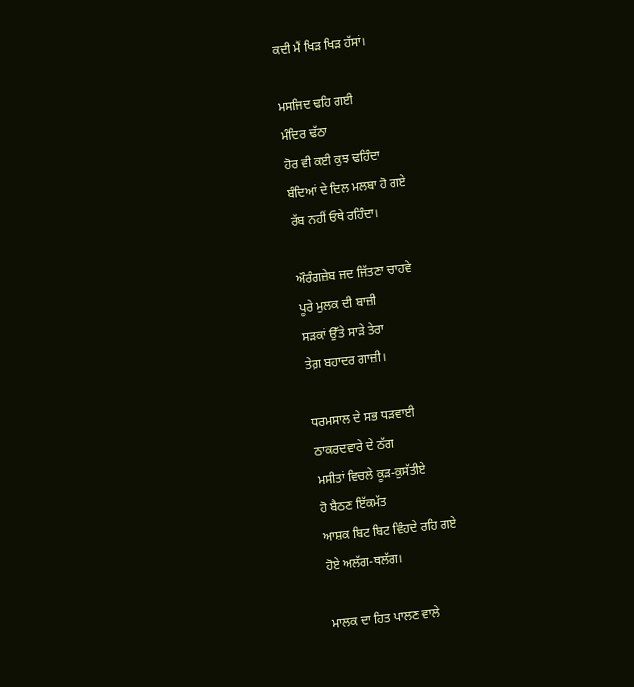ਕਦੀ ਮੈਂ ਖਿੜ ਖਿੜ ਹੱਸਾਂ।

ਮਸਜਿਦ ਢਹਿ ਗਈ
ਮੰਦਿਰ ਢੱਠਾ
ਹੋਰ ਵੀ ਕਈ ਕੁਝ ਢਹਿੰਦਾ
ਬੰਦਿਆਂ ਦੇ ਦਿਲ ਮਲਬਾ ਹੋ ਗਏ
ਰੱਬ ਨਹੀਂ ਓਥੇ ਰਹਿੰਦਾ।

ਔਰੰਗਜ਼ੇਬ ਜਦ ਜਿੱਤਣਾ ਚਾਹਵੇ
ਪੂਰੇ ਮੁਲਕ ਦੀ ਬਾਜ਼ੀ
ਸੜਕਾਂ ਉੱਤੇ ਸਾੜੇ ਤੇਰਾ
ਤੇਗ਼ ਬਹਾਦਰ ਗਾਜ਼ੀ।

ਧਰਮਸਾਲ ਦੇ ਸਭ ਧੜਵਾਈ
ਠਾਕਰਦਵਾਰੇ ਦੇ ਠੱਗ
ਮਸੀਤਾਂ ਵਿਚਲੇ ਕੂੜ-ਕੁਸੱਤੀਏ
ਹੋ ਬੈਠਣ ਇੱਕਮੱਤ
ਆਸ਼ਕ ਬਿਟ ਬਿਟ ਵਿੰਹਦੇ ਰਹਿ ਗਏ
ਹੋਏ ਅਲੱਗ-ਥਲੱਗ।

ਮਾਲਕ ਦਾ ਹਿਤ ਪਾਲਣ ਵਾਲੇ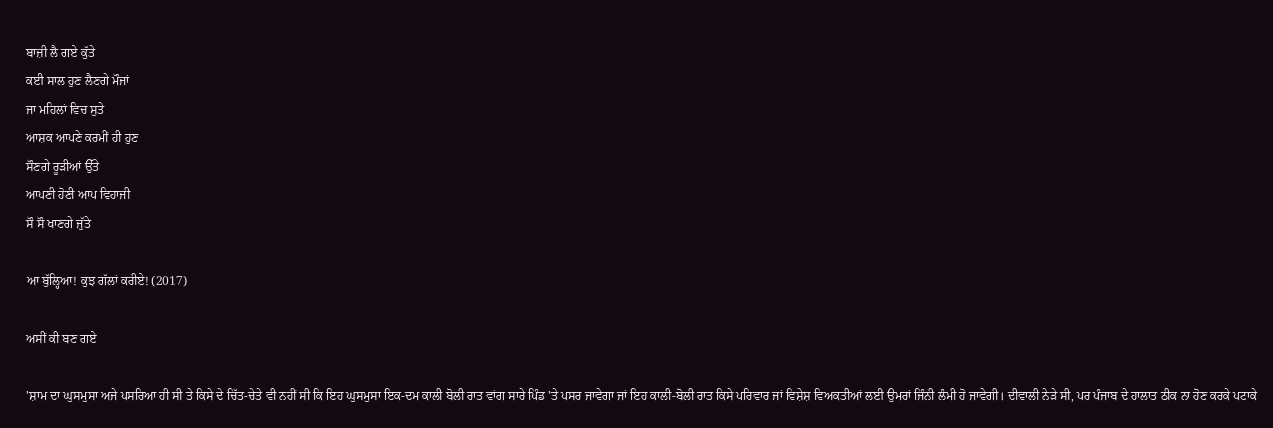ਬਾਜ਼ੀ ਲੈ ਗਏ ਕੁੱਤੇ
ਕਈ ਸਾਲ ਹੁਣ ਲੈਣਗੇ ਮੌਜਾਂ
ਜਾ ਮਹਿਲਾਂ ਵਿਚ ਸੁਤੇ
ਆਸ਼ਕ ਆਪਣੇ ਕਰਮੀਂ ਹੀ ਹੁਣ
ਸੌਣਗੇ ਰੂੜੀਆਂ ਉੱਤੇ
ਆਪਣੀ ਹੋਣੀ ਆਪ ਵਿਹਾਜੀ
ਸੌ ਸੌ ਖਾਣਗੇ ਜੁੱਤੇ

ਆ ਬੁੱਲ੍ਹਿਆ! ਕੁਝ ਗੱਲਾਂ ਕਰੀਏ! (2017)

ਅਸੀਂ ਕੀ ਬਣ ਗਏ

'ਸ਼ਾਮ ਦਾ ਘੁਸਮੁਸਾ ਅਜੇ ਪਸਰਿਆ ਹੀ ਸੀ ਤੇ ਕਿਸੇ ਦੇ ਚਿੱਤ-ਚੇਤੇ ਵੀ ਨਹੀਂ ਸੀ ਕਿ ਇਹ ਘੁਸਮੁਸਾ ਇਕ-ਦਮ ਕਾਲੀ ਬੋਲੀ ਰਾਤ ਵਾਂਗ ਸਾਰੇ ਪਿੰਡ 'ਤੇ ਪਸਰ ਜਾਵੇਗਾ ਜਾਂ ਇਹ ਕਾਲੀ-ਬੋਲੀ ਰਾਤ ਕਿਸੇ ਪਰਿਵਾਰ ਜਾਂ ਵਿਸ਼ੇਸ਼ ਵਿਅਕਤੀਆਂ ਲਈ ਉਮਰਾਂ ਜਿੰਨੀ ਲੰਮੀ ਹੋ ਜਾਵੇਗੀ। ਦੀਵਾਲੀ ਨੇੜੇ ਸੀ, ਪਰ ਪੰਜਾਬ ਦੇ ਹਾਲਾਤ ਠੀਕ ਨਾ ਹੋਣ ਕਰਕੇ ਪਟਾਕੇ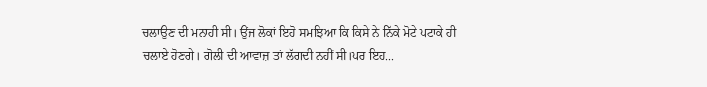ਚਲਾਉਣ ਦੀ ਮਨਾਹੀ ਸੀ। ਉਂਜ ਲੋਕਾਂ ਇਹੋ ਸਮਝਿਆ ਕਿ ਕਿਸੇ ਨੇ ਨਿੱਕੇ ਮੋਟੇ ਪਟਾਕੇ ਹੀ ਚਲਾਏ ਹੋਣਗੇ। ਗੋਲੀ ਦੀ ਆਵਾਜ਼ ਤਾਂ ਲੱਗਦੀ ਨਹੀਂ ਸੀ।ਪਰ ਇਹ...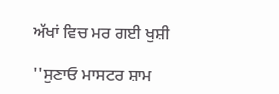ਅੱਖਾਂ ਵਿਚ ਮਰ ਗਈ ਖੁਸ਼ੀ

''ਸੁਣਾਓ ਮਾਸਟਰ ਸ਼ਾਮ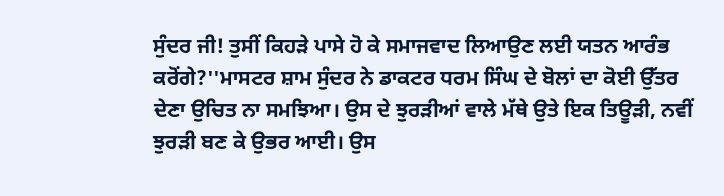ਸੁੰਦਰ ਜੀ! ਤੁਸੀਂ ਕਿਹੜੇ ਪਾਸੇ ਹੋ ਕੇ ਸਮਾਜਵਾਦ ਲਿਆਉਣ ਲਈ ਯਤਨ ਆਰੰਭ ਕਰੋਂਗੇ?''ਮਾਸਟਰ ਸ਼ਾਮ ਸੁੰਦਰ ਨੇ ਡਾਕਟਰ ਧਰਮ ਸਿੰਘ ਦੇ ਬੋਲਾਂ ਦਾ ਕੋਈ ਉੱਤਰ ਦੇਣਾ ਉਚਿਤ ਨਾ ਸਮਝਿਆ। ਉਸ ਦੇ ਝੁਰੜੀਆਂ ਵਾਲੇ ਮੱਥੇ ਉਤੇ ਇਕ ਤਿਊੜੀ, ਨਵੀਂ ਝੁਰੜੀ ਬਣ ਕੇ ਉਭਰ ਆਈ। ਉਸ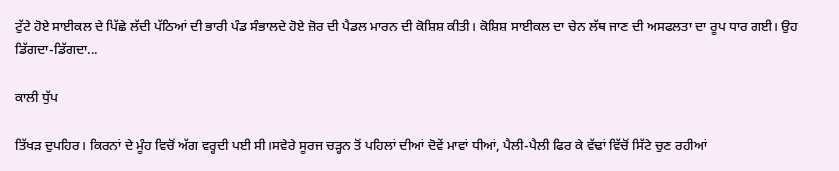ਟੁੱਟੇ ਹੋਏ ਸਾਈਕਲ ਦੇ ਪਿੱਛੇ ਲੱਦੀ ਪੱਠਿਆਂ ਦੀ ਭਾਰੀ ਪੰਡ ਸੰਭਾਲਦੇ ਹੋਏ ਜ਼ੋਰ ਦੀ ਪੈਡਲ ਮਾਰਨ ਦੀ ਕੋਸ਼ਿਸ਼ ਕੀਤੀ। ਕੋਸ਼ਿਸ਼ ਸਾਈਕਲ ਦਾ ਚੇਨ ਲੱਥ ਜਾਣ ਦੀ ਅਸਫਲਤਾ ਦਾ ਰੂਪ ਧਾਰ ਗਈ। ਉਹ ਡਿੱਗਦਾ-ਡਿੱਗਦਾ...

ਕਾਲੀ ਧੁੱਪ

ਤਿੱਖੜ ਦੁਪਹਿਰ। ਕਿਰਨਾਂ ਦੇ ਮੂੰਹ ਵਿਚੋਂ ਅੱਗ ਵਰ੍ਹਦੀ ਪਈ ਸੀ।ਸਵੇਰੇ ਸੂਰਜ ਚੜ੍ਹਨ ਤੋਂ ਪਹਿਲਾਂ ਦੀਆਂ ਦੋਵੇਂ ਮਾਵਾਂ ਧੀਆਂ, ਪੈਲੀ-ਪੈਲੀ ਫਿਰ ਕੇ ਵੱਢਾਂ ਵਿੱਚੋਂ ਸਿੱਟੇ ਚੁਣ ਰਹੀਆਂ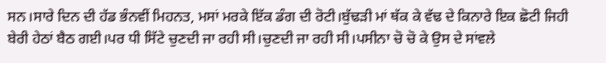ਸਨ।ਸਾਰੇ ਦਿਨ ਦੀ ਹੱਡ ਭੰਨਵੀਂ ਮਿਹਨਤ, ਮਸਾਂ ਮਰਕੇ ਇੱਕ ਡੰਗ ਦੀ ਰੋਟੀ।ਬੁੱਢੜੀ ਮਾਂ ਥੱਕ ਕੇ ਵੱਢ ਦੇ ਕਿਨਾਰੇ ਇਕ ਛੋਟੀ ਜਿਹੀ ਬੇਰੀ ਹੇਠਾਂ ਬੈਠ ਗਈ।ਪਰ ਧੀ ਸਿੱਟੇ ਚੁਣਦੀ ਜਾ ਰਹੀ ਸੀ।ਚੁਣਦੀ ਜਾ ਰਹੀ ਸੀ।ਪਸੀਨਾ ਚੋ ਚੋ ਕੇ ਉਸ ਦੇ ਸਾਂਵਲੇ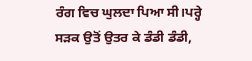ਰੰਗ ਵਿਚ ਘੁਲਦਾ ਪਿਆ ਸੀ।ਪਰ੍ਹੇ ਸੜਕ ਉਤੋਂ ਉਤਰ ਕੇ ਡੰਡੀ ਡੰਡੀ,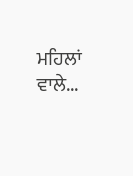ਮਹਿਲਾਂ ਵਾਲੇ...